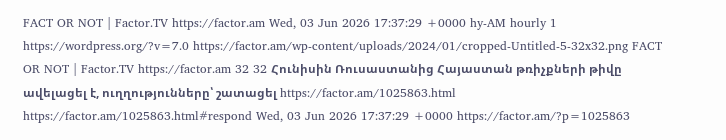FACT OR NOT | Factor.TV https://factor.am Wed, 03 Jun 2026 17:37:29 +0000 hy-AM hourly 1 https://wordpress.org/?v=7.0 https://factor.am/wp-content/uploads/2024/01/cropped-Untitled-5-32x32.png FACT OR NOT | Factor.TV https://factor.am 32 32 Հունիսին Ռուսաստանից Հայաստան թռիչքների թիվը ավելացել է, ուղղությունները՝ շատացել https://factor.am/1025863.html https://factor.am/1025863.html#respond Wed, 03 Jun 2026 17:37:29 +0000 https://factor.am/?p=1025863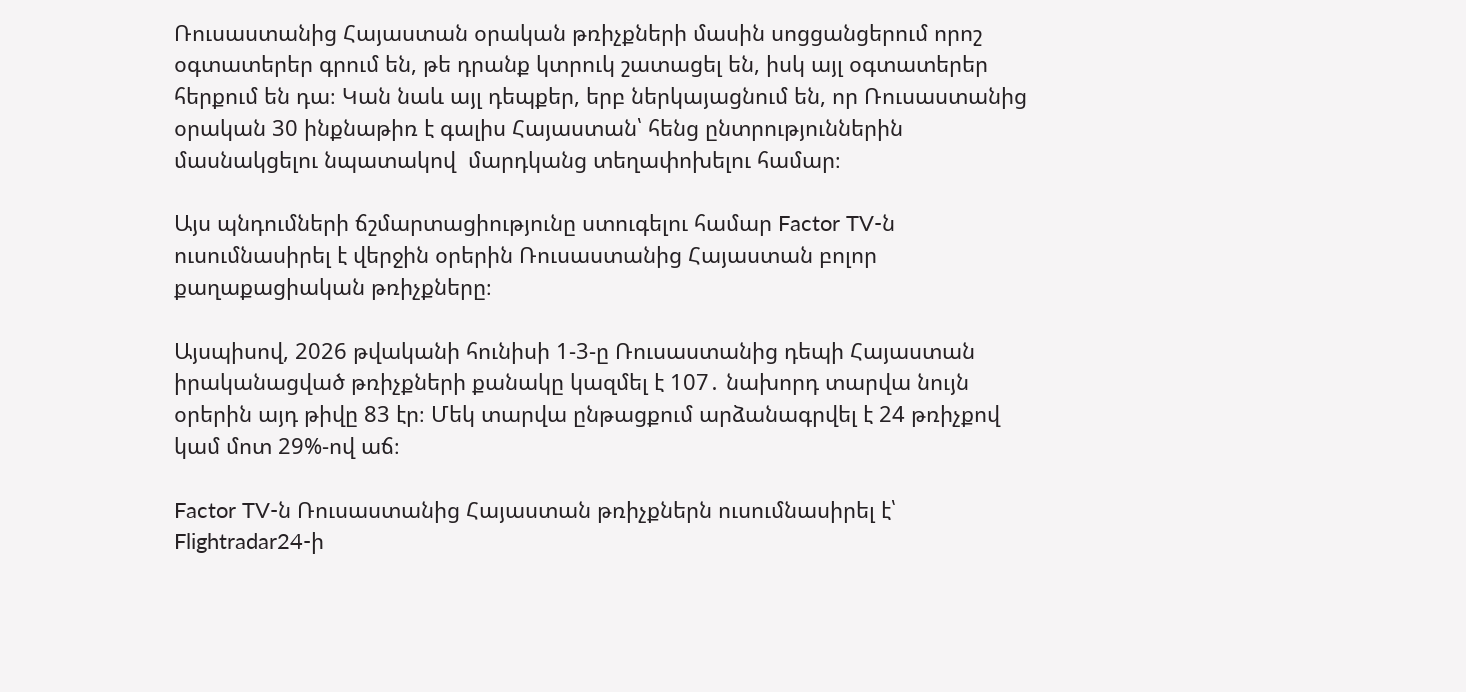Ռուսաստանից Հայաստան օրական թռիչքների մասին սոցցանցերում որոշ օգտատերեր գրում են, թե դրանք կտրուկ շատացել են, իսկ այլ օգտատերեր հերքում են դա։ Կան նաև այլ դեպքեր, երբ ներկայացնում են, որ Ռուսաստանից օրական 30 ինքնաթիռ է գալիս Հայաստան՝ հենց ընտրություններին մասնակցելու նպատակով  մարդկանց տեղափոխելու համար։

Այս պնդումների ճշմարտացիությունը ստուգելու համար Factor TV-ն ուսումնասիրել է վերջին օրերին Ռուսաստանից Հայաստան բոլոր քաղաքացիական թռիչքները։

Այսպիսով, 2026 թվականի հունիսի 1-3-ը Ռուսաստանից դեպի Հայաստան իրականացված թռիչքների քանակը կազմել է 107․ նախորդ տարվա նույն օրերին այդ թիվը 83 էր։ Մեկ տարվա ընթացքում արձանագրվել է 24 թռիչքով կամ մոտ 29%-ով աճ։

Factor TV-ն Ռուսաստանից Հայաստան թռիչքներն ուսումնասիրել է՝ Flightradar24-ի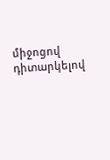միջոցով դիտարկելով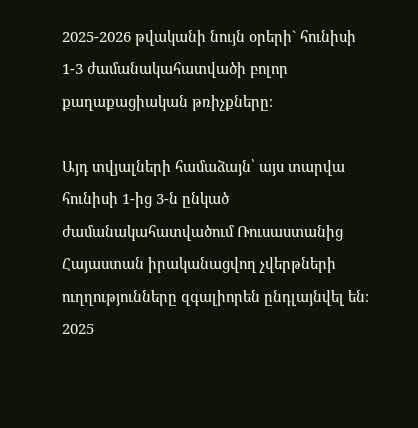2025-2026 թվականի նույն օրերի` հունիսի 1-3 ժամանակահատվածի բոլոր քաղաքացիական թռիչքները։

Այդ տվյալների համաձայն՝ այս տարվա հունիսի 1-ից 3-ն ընկած ժամանակահատվածում Ռուսաստանից Հայաստան իրականացվող չվերթների ուղղությունները զգալիորեն ընդլայնվել են։ 2025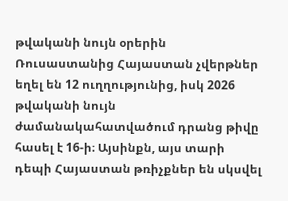թվականի նույն օրերին Ռուսաստանից Հայաստան չվերթներ եղել են 12 ուղղությունից, իսկ 2026 թվականի նույն ժամանակահատվածում դրանց թիվը հասել է 16-ի։ Այսինքն, այս տարի դեպի Հայաստան թռիչքներ են սկսվել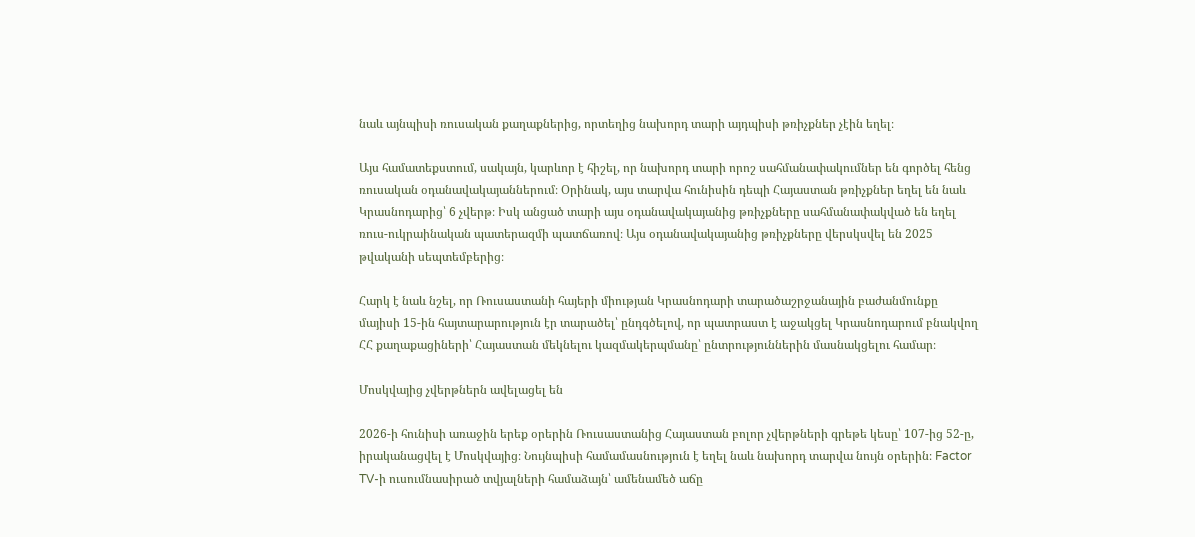նաև այնպիսի ռուսական քաղաքներից, որտեղից նախորդ տարի այդպիսի թռիչքներ չէին եղել։

Այս համատեքստում, սակայն, կարևոր է հիշել, որ նախորդ տարի որոշ սահմանափակումներ են գործել հենց ռուսական օդանավակայաններում։ Օրինակ, այս տարվա հունիսին դեպի Հայաստան թռիչքներ եղել են նաև Կրասնոդարից՝ 6 չվերթ։ Իսկ անցած տարի այս օդանավակայանից թռիչքները սահմանափակված են եղել ռուս-ուկրաինական պատերազմի պատճառով։ Այս օդանավակայանից թռիչքները վերսկսվել են 2025 թվականի սեպտեմբերից։

Հարկ է նաև նշել, որ Ռուսաստանի հայերի միության Կրասնոդարի տարածաշրջանային բաժանմունքը մայիսի 15-ին հայտարարություն էր տարածել՝ ընդգծելով, որ պատրաստ է աջակցել Կրասնոդարում բնակվող ՀՀ քաղաքացիների՝ Հայաստան մեկնելու կազմակերպմանը՝ ընտրություններին մասնակցելու համար։

Մոսկվայից չվերթներն ավելացել են

2026-ի հունիսի առաջին երեք օրերին Ռուսաստանից Հայաստան բոլոր չվերթների գրեթե կեսը՝ 107-ից 52-ը, իրականացվել է Մոսկվայից։ Նույնպիսի համամասնություն է եղել նաև նախորդ տարվա նույն օրերին։ Factor TV-ի ուսումնասիրած տվյալների համաձայն՝ ամենամեծ աճը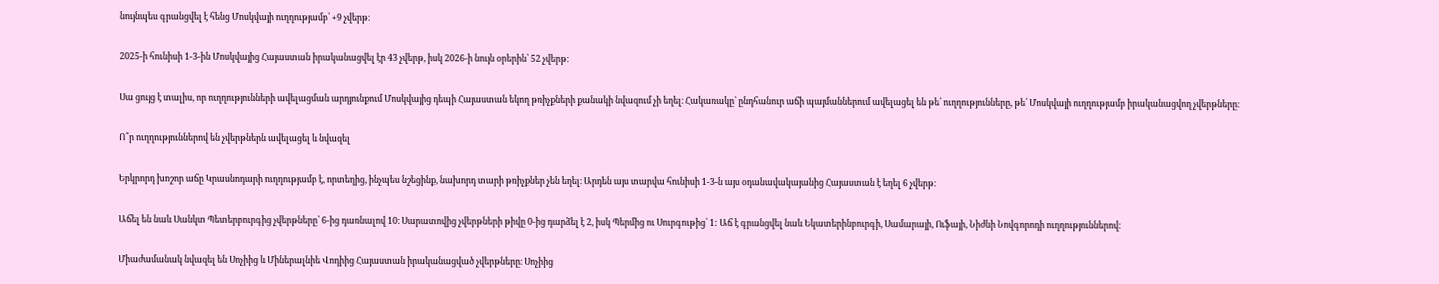նույնպես գրանցվել է հենց Մոսկվայի ուղղությամբ՝ +9 չվերթ։

2025-ի հունիսի 1-3-ին Մոսկվայից Հայաստան իրականացվել էր 43 չվերթ, իսկ 2026-ի նույն օրերին՝ 52 չվերթ։

Սա ցույց է տալիս, որ ուղղությունների ավելացման արդյունքում Մոսկվայից դեպի Հայաստան եկող թռիչքների քանակի նվազում չի եղել։ Հակառակը՝ ընդհանուր աճի պայմաններում ավելացել են թե՛ ուղղությունները, թե՛ Մոսկվայի ուղղությամբ իրականացվող չվերթները։

Ո՞ր ուղղություններով են չվերթներն ավելացել և նվազել

Երկրորդ խոշոր աճը Կրասնոդարի ուղղությամբ է, որտեղից, ինչպես նշեցինք, նախորդ տարի թռիչքներ չեն եղել։ Արդեն այս տարվա հունիսի 1-3-ն այս օդանավակայանից Հայաստան է եղել 6 չվերթ։

Աճել են նաև Սանկտ Պետերբուրգից չվերթները՝ 6-ից դառնալով 10։ Սարատովից չվերթների թիվը 0-ից դարձել է 2, իսկ Պերմից ու Սուրգութից՝ 1: Աճ է գրանցվել նաև Եկատերինբուրգի, Սամարայի, Ուֆայի, Նիժնի Նովգորոդի ուղղություններով։

Միաժամանակ նվազել են Սոչիից և Միներալնիե Վոդիից Հայաստան իրականացված չվերթները։ Սոչիից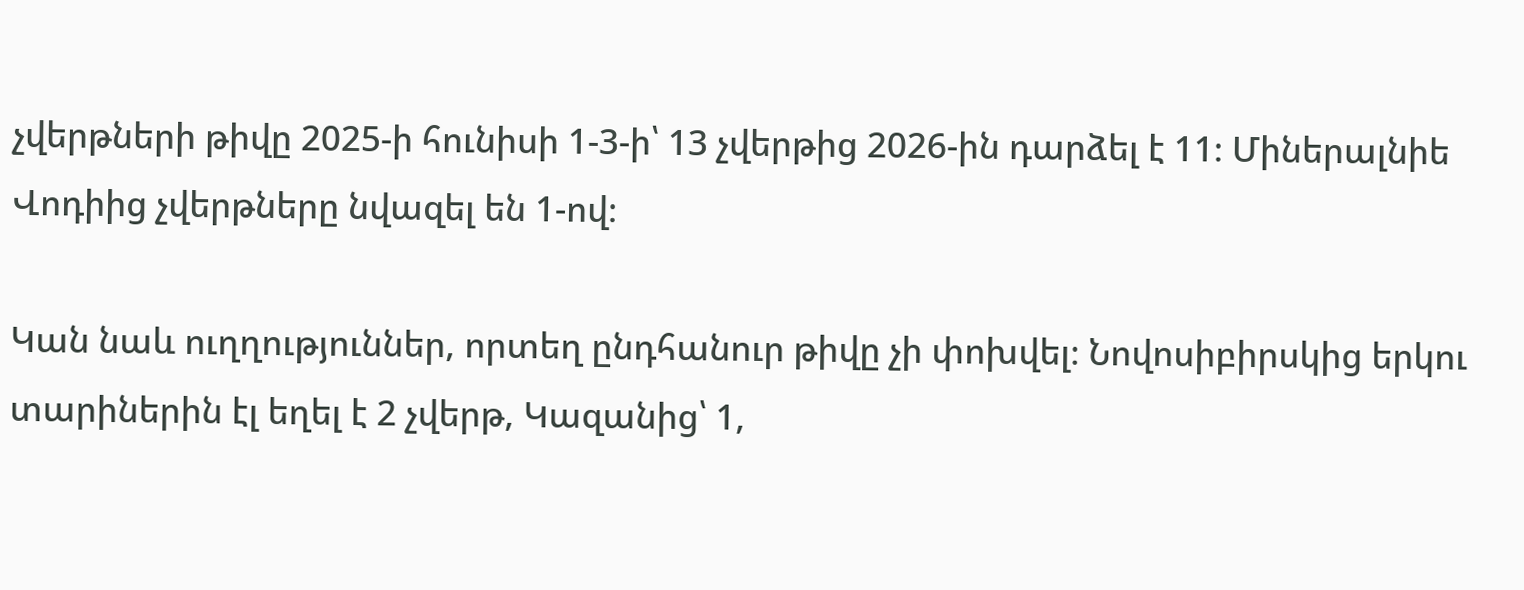չվերթների թիվը 2025-ի հունիսի 1-3-ի՝ 13 չվերթից 2026-ին դարձել է 11։ Միներալնիե Վոդիից չվերթները նվազել են 1-ով։

Կան նաև ուղղություններ, որտեղ ընդհանուր թիվը չի փոխվել։ Նովոսիբիրսկից երկու տարիներին էլ եղել է 2 չվերթ, Կազանից՝ 1,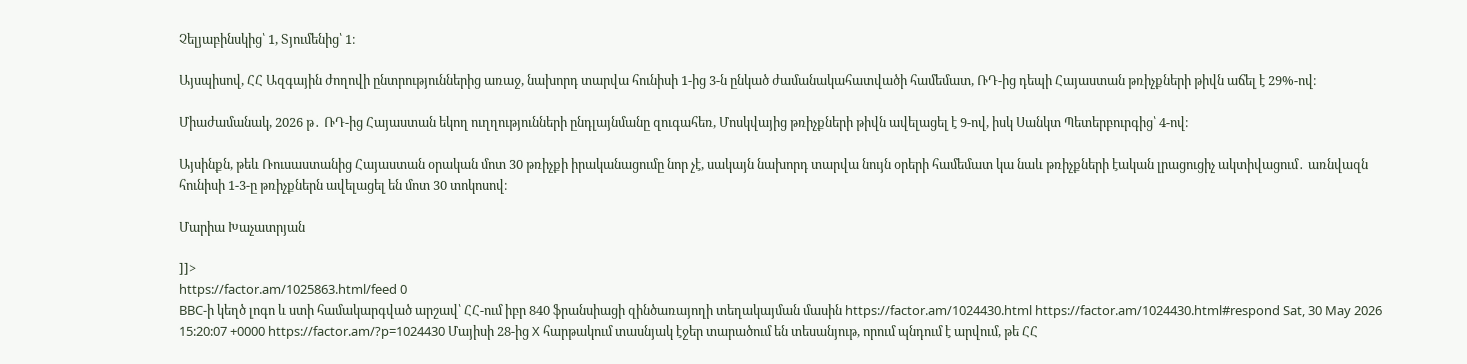Չելյաբինսկից՝ 1, Տյումենից՝ 1։

Այսպիսով, ՀՀ Ազգային ժողովի ընտրություններից առաջ, նախորդ տարվա հունիսի 1-ից 3-ն ընկած ժամանակահատվածի համեմատ, ՌԴ-ից դեպի Հայաստան թռիչքների թիվն աճել է 29%-ով։

Միաժամանակ, 2026 թ․ ՌԴ-ից Հայաստան եկող ուղղությունների ընդլայնմանը զուգահեռ, Մոսկվայից թռիչքների թիվն ավելացել է 9-ով, իսկ Սանկտ Պետերբուրգից՝ 4-ով։

Այսինքն, թեև Ռուսաստանից Հայաստան օրական մոտ 30 թռիչքի իրականացումը նոր չէ, սակայն նախորդ տարվա նույն օրերի համեմատ կա նաև թռիչքների էական լրացուցիչ ակտիվացում․ առնվազն հունիսի 1-3-ը թռիչքներն ավելացել են մոտ 30 տոկոսով։

Մարիա Խաչատրյան

]]>
https://factor.am/1025863.html/feed 0
BBC-ի կեղծ լոգո և ստի համակարգված արշավ՝ ՀՀ-ում իբր 840 ֆրանսիացի զինծառայողի տեղակայման մասին https://factor.am/1024430.html https://factor.am/1024430.html#respond Sat, 30 May 2026 15:20:07 +0000 https://factor.am/?p=1024430 Մայիսի 28-ից X հարթակում տասնյակ էջեր տարածում են տեսանյութ, որում պնդում է արվում, թե ՀՀ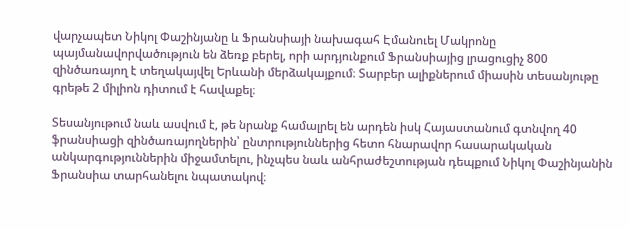վարչապետ Նիկոլ Փաշինյանը և Ֆրանսիայի նախագահ Էմանուել Մակրոնը պայմանավորվածություն են ձեռք բերել, որի արդյունքում Ֆրանսիայից լրացուցիչ 800 զինծառայող է տեղակայվել Երևանի մերձակայքում։ Տարբեր ալիքներում միասին տեսանյութը գրեթե 2 միլիոն դիտում է հավաքել։

Տեսանյութում նաև ասվում է, թե նրանք համալրել են արդեն իսկ Հայաստանում գտնվող 40 ֆրանսիացի զինծառայողներին՝ ընտրություններից հետո հնարավոր հասարակական անկարգություններին միջամտելու, ինչպես նաև անհրաժեշտության դեպքում Նիկոլ Փաշինյանին Ֆրանսիա տարհանելու նպատակով։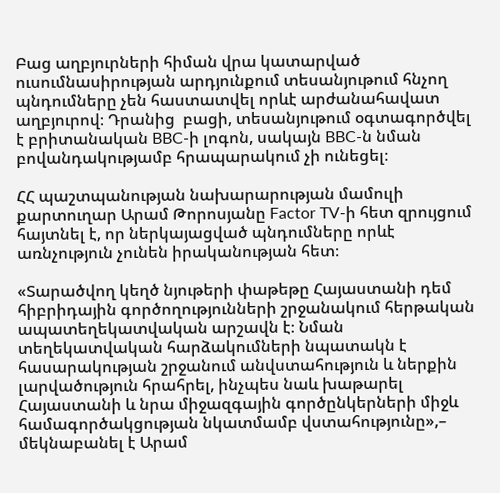Բաց աղբյուրների հիման վրա կատարված ուսումնասիրության արդյունքում տեսանյութում հնչող պնդումները չեն հաստատվել որևէ արժանահավատ աղբյուրով։ Դրանից  բացի, տեսանյութում օգտագործվել է բրիտանական BBC-ի լոգոն, սակայն BBC-ն նման բովանդակությամբ հրապարակում չի ունեցել։

ՀՀ պաշտպանության նախարարության մամուլի քարտուղար Արամ Թորոսյանը Factor TV-ի հետ զրույցում հայտնել է, որ ներկայացված պնդումները որևէ առնչություն չունեն իրականության հետ։

«Տարածվող կեղծ նյութերի փաթեթը Հայաստանի դեմ հիբրիդային գործողությունների շրջանակում հերթական ապատեղեկատվական արշավն է։ Նման տեղեկատվական հարձակումների նպատակն է հասարակության շրջանում անվստահություն և ներքին լարվածություն հրահրել, ինչպես նաև խաթարել Հայաստանի և նրա միջազգային գործընկերների միջև համագործակցության նկատմամբ վստահությունը»,– մեկնաբանել է Արամ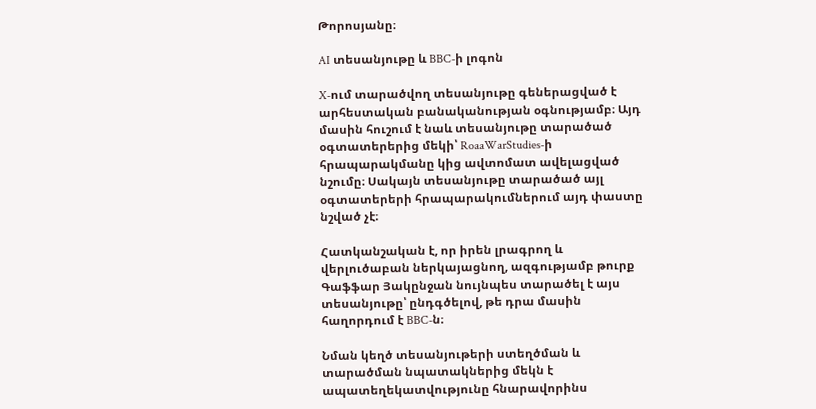Թորոսյանը։

AI տեսանյութը և BBC-ի լոգոն

X-ում տարածվող տեսանյութը գեներացված է արհեստական բանականության օգնությամբ։ Այդ մասին հուշում է նաև տեսանյութը տարածած օգտատերերից մեկի՝ RoaaWarStudies-ի հրապարակմանը կից ավտոմատ ավելացված նշումը։ Սակայն տեսանյութը տարածած այլ օգտատերերի հրապարակումներում այդ փաստը նշված չէ։

Հատկանշական է, որ իրեն լրագրող և վերլուծաբան ներկայացնող, ազգությամբ թուրք Գաֆֆար Յակընջան նույնպես տարածել է այս տեսանյութը՝ ընդգծելով, թե դրա մասին հաղորդում է BBC-ն։

Նման կեղծ տեսանյութերի ստեղծման և տարածման նպատակներից մեկն է ապատեղեկատվությունը հնարավորինս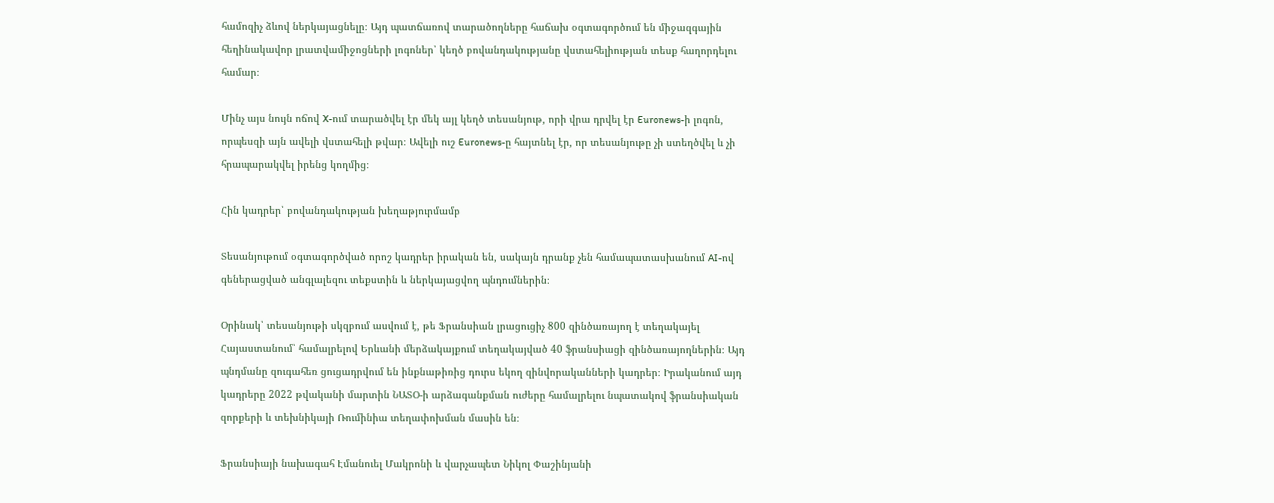համոզիչ ձևով ներկայացնելը։ Այդ պատճառով տարածողները հաճախ օգտագործում են միջազգային հեղինակավոր լրատվամիջոցների լոգոներ՝ կեղծ բովանդակությանը վստահելիության տեսք հաղորդելու համար։

Մինչ այս նույն ոճով X-ում տարածվել էր մեկ այլ կեղծ տեսանյութ, որի վրա դրվել էր Euronews-ի լոգոն, որպեսզի այն ավելի վստահելի թվար։ Ավելի ուշ Euronews-ը հայտնել էր, որ տեսանյութը չի ստեղծվել և չի հրապարակվել իրենց կողմից։

Հին կադրեր՝ բովանդակության խեղաթյուրմամբ

Տեսանյութում օգտագործված որոշ կադրեր իրական են, սակայն դրանք չեն համապատասխանում AI-ով գեներացված անգլալեզու տեքստին և ներկայացվող պնդումներին։

Օրինակ՝ տեսանյութի սկզբում ասվում է, թե Ֆրանսիան լրացուցիչ 800 զինծառայող է տեղակայել Հայաստանում՝ համալրելով Երևանի մերձակայքում տեղակայված 40 ֆրանսիացի զինծառայողներին։ Այդ պնդմանը զուգահեռ ցուցադրվում են ինքնաթիռից դուրս եկող զինվորականների կադրեր։ Իրականում այդ կադրերը 2022 թվականի մարտին ՆԱՏՕ-ի արձագանքման ուժերը համալրելու նպատակով ֆրանսիական զորքերի և տեխնիկայի Ռումինիա տեղափոխման մասին են։

Ֆրանսիայի նախագահ Էմանուել Մակրոնի և վարչապետ Նիկոլ Փաշինյանի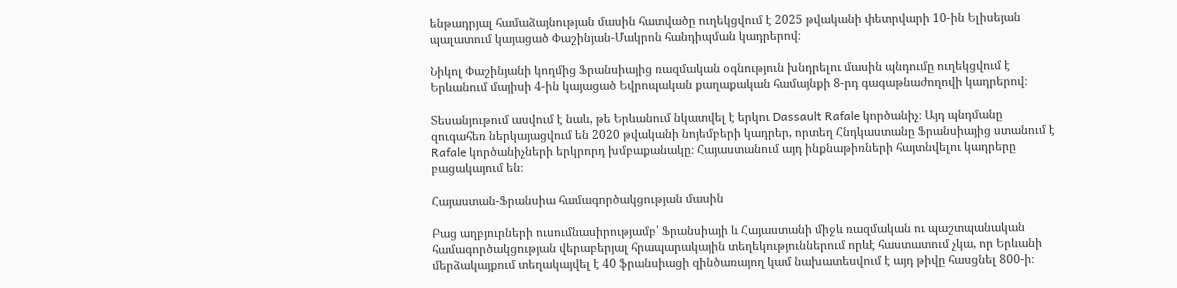ենթադրյալ համաձայնության մասին հատվածը ուղեկցվում է 2025 թվականի փետրվարի 10-ին Ելիսեյան պալատում կայացած Փաշինյան-Մակրոն հանդիպման կադրերով։

Նիկոլ Փաշինյանի կողմից Ֆրանսիայից ռազմական օգնություն խնդրելու մասին պնդումը ուղեկցվում է Երևանում մայիսի 4-ին կայացած Եվրոպական քաղաքական համայնքի 8-րդ գագաթնաժողովի կադրերով։

Տեսանյութում ասվում է նաև, թե Երևանում նկատվել է երկու Dassault Rafale կործանիչ։ Այդ պնդմանը զուգահեռ ներկայացվում են 2020 թվականի նոյեմբերի կադրեր, որտեղ Հնդկաստանը Ֆրանսիայից ստանում է Rafale կործանիչների երկրորդ խմբաքանակը։ Հայաստանում այդ ինքնաթիռների հայտնվելու կադրերը բացակայում են։

Հայաստան-Ֆրանսիա համագործակցության մասին

Բաց աղբյուրների ուսումնասիրությամբ՝ Ֆրանսիայի և Հայաստանի միջև ռազմական ու պաշտպանական համագործակցության վերաբերյալ հրապարակային տեղեկություններում որևէ հաստատում չկա, որ Երևանի մերձակայքում տեղակայվել է 40 ֆրանսիացի զինծառայող կամ նախատեսվում է այդ թիվը հասցնել 800-ի։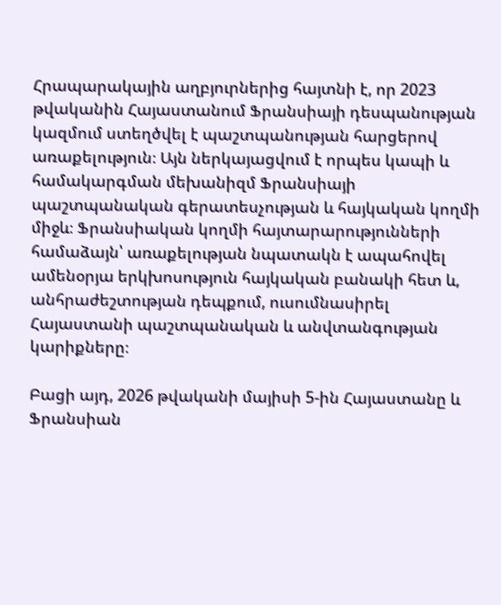Հրապարակային աղբյուրներից հայտնի է, որ 2023 թվականին Հայաստանում Ֆրանսիայի դեսպանության կազմում ստեղծվել է պաշտպանության հարցերով առաքելություն։ Այն ներկայացվում է որպես կապի և համակարգման մեխանիզմ Ֆրանսիայի պաշտպանական գերատեսչության և հայկական կողմի միջև։ Ֆրանսիական կողմի հայտարարությունների համաձայն՝ առաքելության նպատակն է ապահովել ամենօրյա երկխոսություն հայկական բանակի հետ և, անհրաժեշտության դեպքում, ուսումնասիրել Հայաստանի պաշտպանական և անվտանգության կարիքները։

Բացի այդ, 2026 թվականի մայիսի 5-ին Հայաստանը և Ֆրանսիան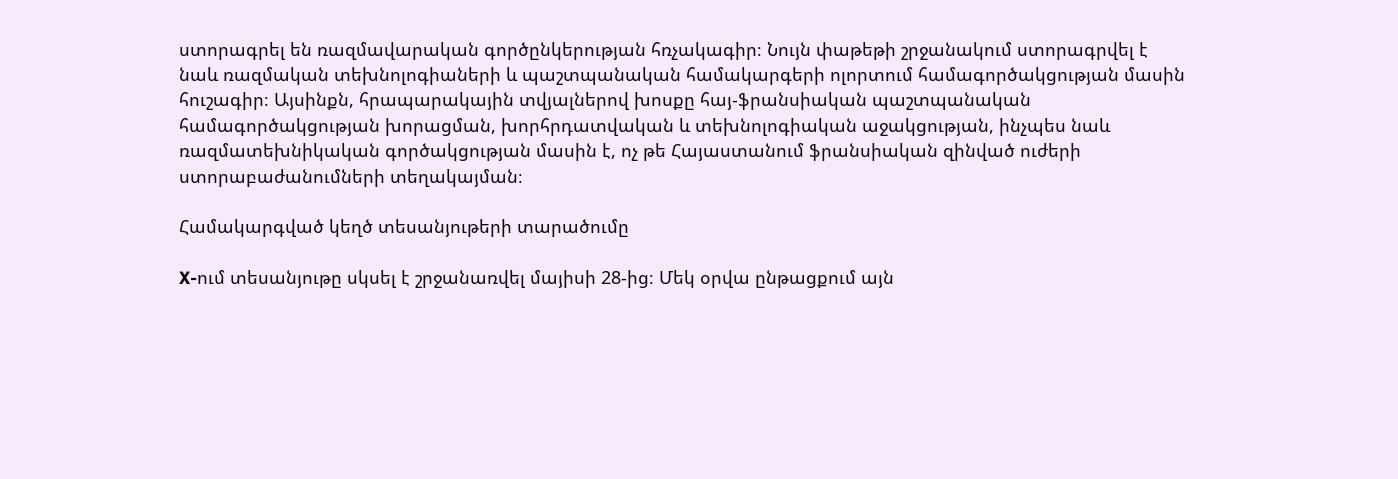ստորագրել են ռազմավարական գործընկերության հռչակագիր։ Նույն փաթեթի շրջանակում ստորագրվել է նաև ռազմական տեխնոլոգիաների և պաշտպանական համակարգերի ոլորտում համագործակցության մասին հուշագիր։ Այսինքն, հրապարակային տվյալներով խոսքը հայ-ֆրանսիական պաշտպանական համագործակցության խորացման, խորհրդատվական և տեխնոլոգիական աջակցության, ինչպես նաև ռազմատեխնիկական գործակցության մասին է, ոչ թե Հայաստանում ֆրանսիական զինված ուժերի ստորաբաժանումների տեղակայման։

Համակարգված կեղծ տեսանյութերի տարածումը

X-ում տեսանյութը սկսել է շրջանառվել մայիսի 28-ից։ Մեկ օրվա ընթացքում այն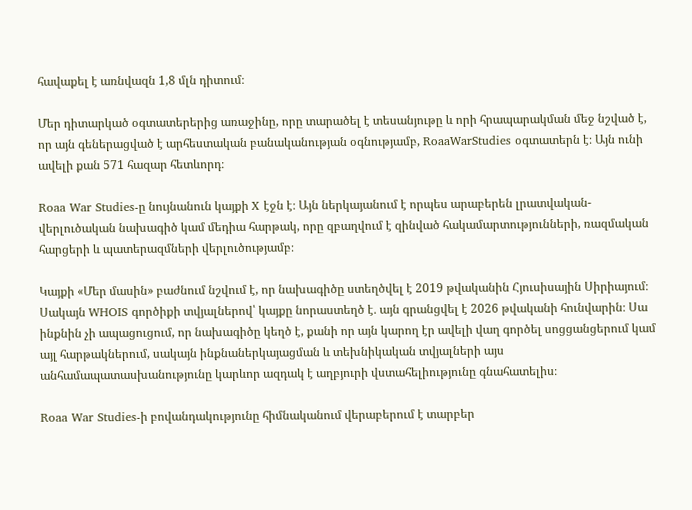հավաքել է առնվազն 1,8 մլն դիտում։

Մեր դիտարկած օգտատերերից առաջինը, որը տարածել է տեսանյութը և որի հրապարակման մեջ նշված է, որ այն գեներացված է արհեստական բանականության օգնությամբ, RoaaWarStudies օգտատերն է։ Այն ունի ավելի քան 571 հազար հետևորդ։

Roaa War Studies-ը նույնանուն կայքի X էջն է։ Այն ներկայանում է որպես արաբերեն լրատվական-վերլուծական նախագիծ կամ մեդիա հարթակ, որը զբաղվում է զինված հակամարտությունների, ռազմական հարցերի և պատերազմների վերլուծությամբ։

Կայքի «Մեր մասին» բաժնում նշվում է, որ նախագիծը ստեղծվել է 2019 թվականին Հյուսիսային Սիրիայում։ Սակայն WHOIS գործիքի տվյալներով՝ կայքը նորաստեղծ է․ այն գրանցվել է 2026 թվականի հունվարին։ Սա ինքնին չի ապացուցում, որ նախագիծը կեղծ է, քանի որ այն կարող էր ավելի վաղ գործել սոցցանցերում կամ այլ հարթակներում, սակայն ինքնաներկայացման և տեխնիկական տվյալների այս անհամապատասխանությունը կարևոր ազդակ է աղբյուրի վստահելիությունը գնահատելիս։

Roaa War Studies-ի բովանդակությունը հիմնականում վերաբերում է տարբեր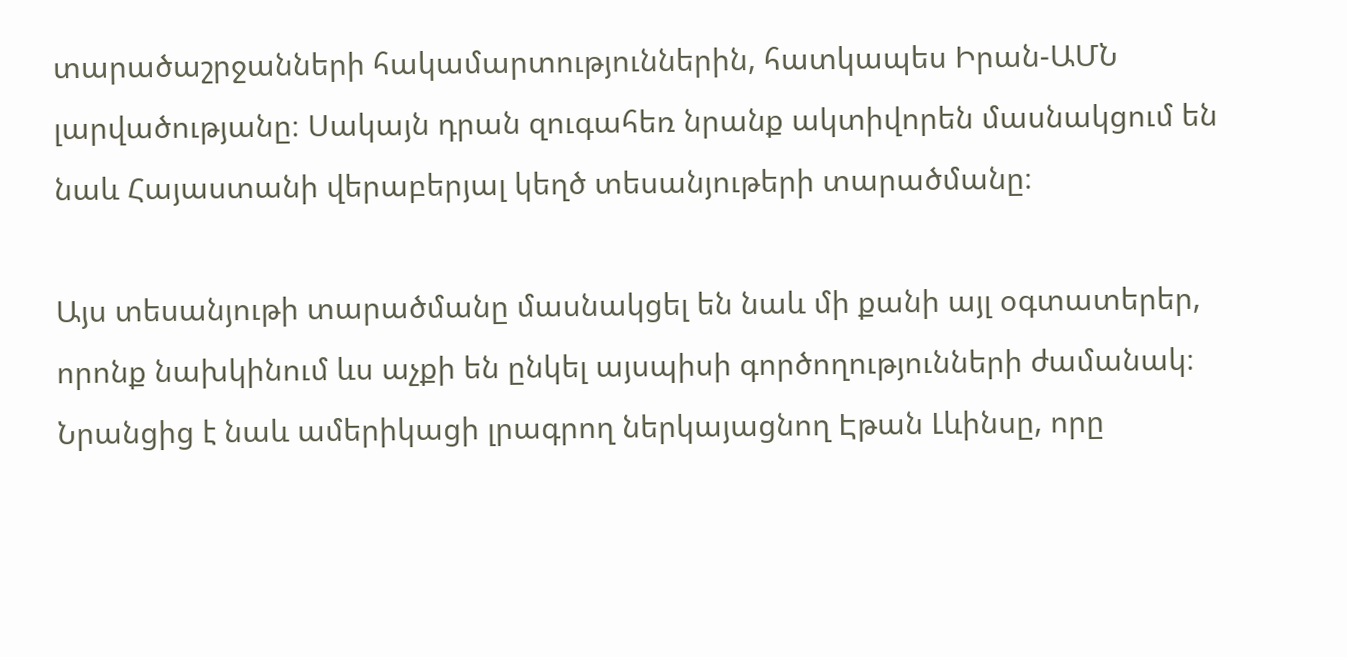տարածաշրջանների հակամարտություններին, հատկապես Իրան-ԱՄՆ լարվածությանը։ Սակայն դրան զուգահեռ նրանք ակտիվորեն մասնակցում են նաև Հայաստանի վերաբերյալ կեղծ տեսանյութերի տարածմանը։

Այս տեսանյութի տարածմանը մասնակցել են նաև մի քանի այլ օգտատերեր, որոնք նախկինում ևս աչքի են ընկել այսպիսի գործողությունների ժամանակ։ Նրանցից է նաև ամերիկացի լրագրող ներկայացնող Էթան Լևինսը, որը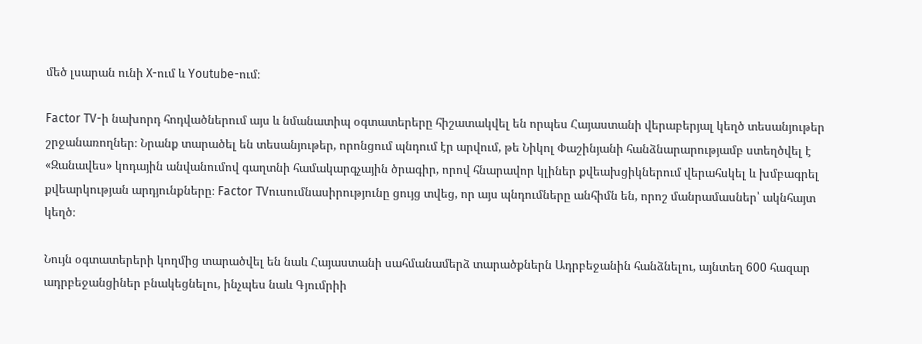մեծ լսարան ունի X-ում և Youtube-ում։

Factor TV-ի նախորդ հոդվածներում այս և նմանատիպ օգտատերերը հիշատակվել են որպես Հայաստանի վերաբերյալ կեղծ տեսանյութեր շրջանառողներ։ Նրանք տարածել են տեսանյութեր, որոնցում պնդում էր արվում, թե Նիկոլ Փաշինյանի հանձնարարությամբ ստեղծվել է «Զանավես» կոդային անվանումով գաղտնի համակարգչային ծրագիր, որով հնարավոր կլիներ քվեախցիկներում վերահսկել և խմբագրել քվեարկության արդյունքները։ Factor TVուսումնասիրությունը ցույց տվեց, որ այս պնդումները անհիմն են, որոշ մանրամասներ՝ ակնհայտ կեղծ։

Նույն օգտատերերի կողմից տարածվել են նաև Հայաստանի սահմանամերձ տարածքներն Ադրբեջանին հանձնելու, այնտեղ 600 հազար ադրբեջանցիներ բնակեցնելու, ինչպես նաև Գյումրիի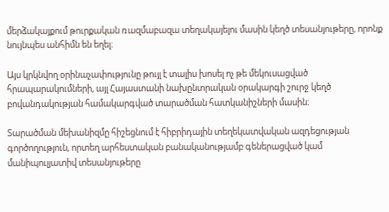մերձակայքում թուրքական ռազմաբազա տեղակայելու մասին կեղծ տեսանյութերը, որոնք նույնպես անհիմն են եղել։

Այս կրկնվող օրինաչափությունը թույլ է տալիս խոսել ոչ թե մեկուսացված հրապարակումների, այլ Հայաստանի նախընտրական օրակարգի շուրջ կեղծ բովանդակության համակարգված տարածման հատկանիշների մասին։

Տարածման մեխանիզմը հիշեցնում է հիբրիդային տեղեկատվական ազդեցության գործողություն, որտեղ արհեստական բանականությամբ գեներացված կամ մանիպուլյատիվ տեսանյութերը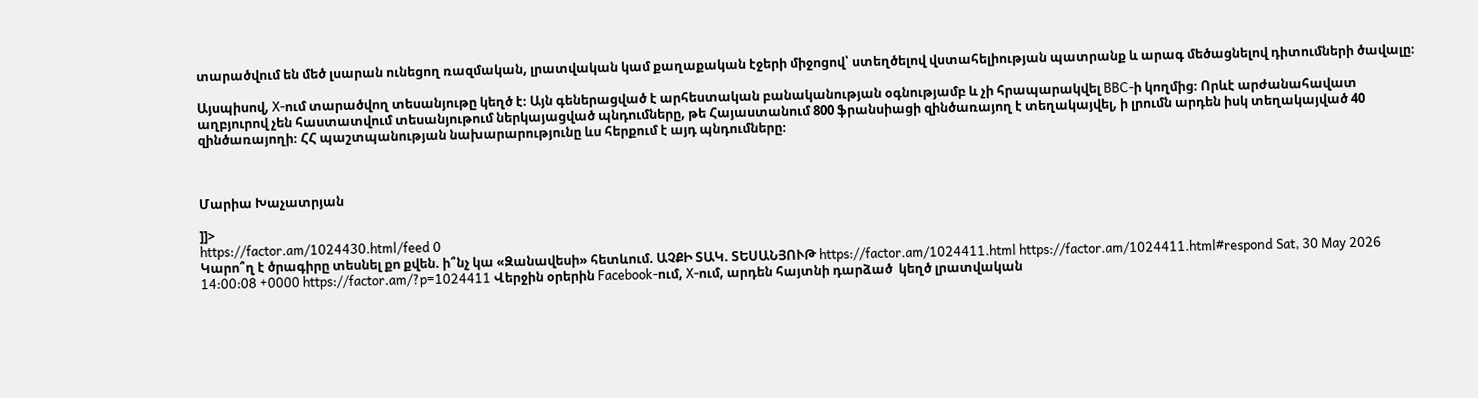տարածվում են մեծ լսարան ունեցող ռազմական, լրատվական կամ քաղաքական էջերի միջոցով՝ ստեղծելով վստահելիության պատրանք և արագ մեծացնելով դիտումների ծավալը։

Այսպիսով, X-ում տարածվող տեսանյութը կեղծ է։ Այն գեներացված է արհեստական բանականության օգնությամբ և չի հրապարակվել BBC-ի կողմից։ Որևէ արժանահավատ աղբյուրով չեն հաստատվում տեսանյութում ներկայացված պնդումները, թե Հայաստանում 800 ֆրանսիացի զինծառայող է տեղակայվել, ի լրումն արդեն իսկ տեղակայված 40 զինծառայողի։ ՀՀ պաշտպանության նախարարությունը ևս հերքում է այդ պնդումները։



Մարիա Խաչատրյան

]]>
https://factor.am/1024430.html/feed 0
Կարո՞ղ է ծրագիրը տեսնել քո քվեն. ի՞նչ կա «Զանավեսի» հետևում. ԱՉՔԻ ՏԱԿ. ՏԵՍԱՆՅՈՒԹ https://factor.am/1024411.html https://factor.am/1024411.html#respond Sat, 30 May 2026 14:00:08 +0000 https://factor.am/?p=1024411 Վերջին օրերին Facebook-ում, X-ում, արդեն հայտնի դարձած  կեղծ լրատվական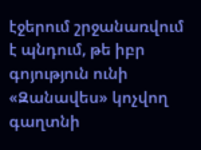էջերում շրջանառվում է պնդում, թե իբր գոյություն ունի «Զանավես» կոչվող գաղտնի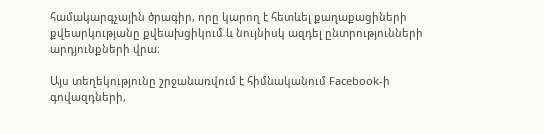համակարգչային ծրագիր, որը կարող է հետևել քաղաքացիների քվեարկությանը քվեախցիկում և նույնիսկ ազդել ընտրությունների արդյունքների վրա։

Այս տեղեկությունը շրջանառվում է հիմնականում Facebook-ի գովազդների,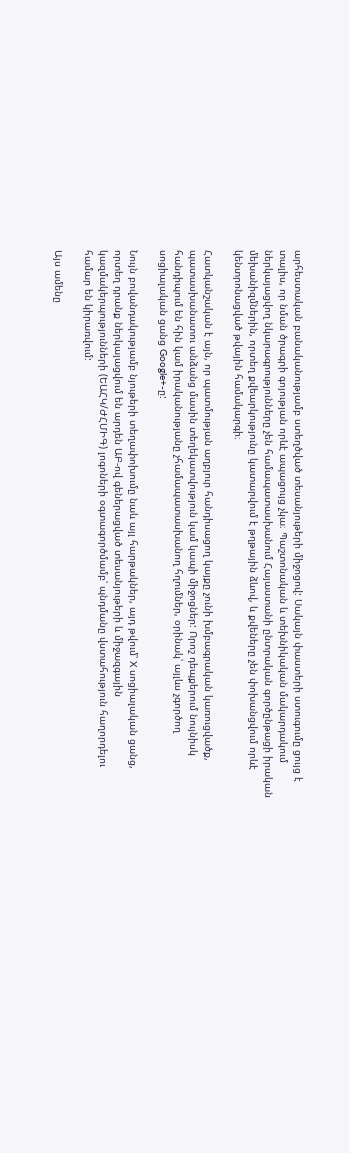արհեստական բանականությամբ ստեղծված տեսանյութերի միջոցով: Սակայն փաստերի ստուգումը ցույց է տալիս, որ նման ծրագրի գոյության որևէ ապացույց չկա։ Պաշտոնական և տեխնիկական մակարդակում ներկայացվող նկարագրությունները չեն համապատասխանում Հայաստանի ընտրական գործընթացի իրական մեխանիզմներին, որտեղ քվեարկությունը կատարվում է թղթային ձևով, և քվեները չեն փոխանցվում որևէ կենտրոնացված թվային համակարգի։

Հատկանշական է այն, որ պատմության աղբյուր հանդիսացող կայքը չունի խմբագրական կառուցվածք, պատասխանատու անձանց մասին տեղեկատվություն կամ կապի միջոցներ: Որոշ դեպքերում նույնիսկ հանդիպում են հին կամ իրականությանը չհամապատասխանող հղումներ, օրինակ՝ այլևս չգործող սոցիալական ցանց Google+-ը:

Նույն բովանդակությամբ նյութերի տեղափոխումը նաև այլ հարթակներ, այդ թվում՝ X սոցիալական ցանց, որտեղ դրանք ներկայացվում են արդեն ԱԲ-ով գեներացված տեսանյութերի և միջազգային կազմակերպությունների (ԵԱՀԿ/ԺՀՄԻԳ) լոգոների օգտագործմամբ՝ պնդմանը վստահություն հաղորդելու համար են կիրառվում:

Այս ամենը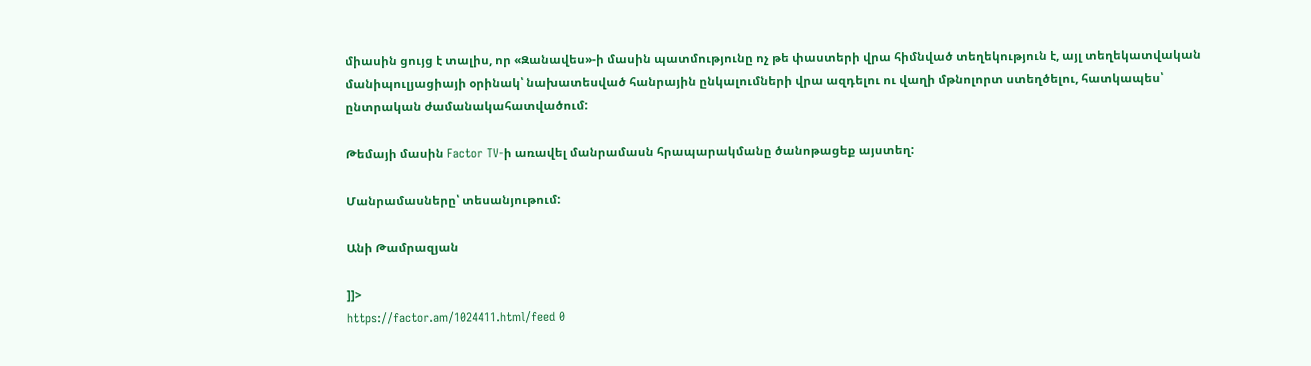միասին ցույց է տալիս, որ «Զանավես»-ի մասին պատմությունը ոչ թե փաստերի վրա հիմնված տեղեկություն է, այլ տեղեկատվական մանիպուլյացիայի օրինակ՝ նախատեսված հանրային ընկալումների վրա ազդելու ու վաղի մթնոլորտ ստեղծելու, հատկապես՝ ընտրական ժամանակահատվածում:

Թեմայի մասին Factor TV-ի առավել մանրամասն հրապարակմանը ծանոթացեք այստեղ:

Մանրամասները՝ տեսանյութում:

Անի Թամրազյան

]]>
https://factor.am/1024411.html/feed 0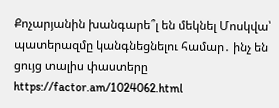Քոչարյանին խանգարե՞լ են մեկնել Մոսկվա՝ պատերազմը կանգնեցնելու համար․ ինչ են ցույց տալիս փաստերը https://factor.am/1024062.html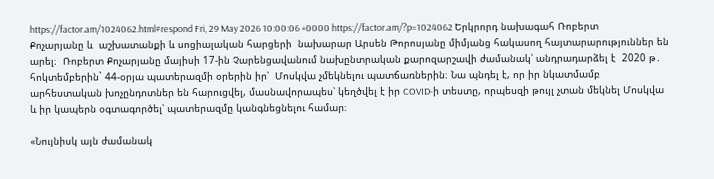https://factor.am/1024062.html#respond Fri, 29 May 2026 10:00:06 +0000 https://factor.am/?p=1024062 Երկրորդ նախագահ Ռոբերտ Քոչարյանը և  աշխատանքի և սոցիալական հարցերի  նախարար Արսեն Թորոսյանը միմյանց հակասող հայտարարություններ են արել։  Ռոբերտ Քոչարյանը մայիսի 17-ին Չարենցավանում նախընտրական քարոզարշավի ժամանակ՝ անդրադարձել է  2020 թ․ հոկտեմբերին` 44-օրյա պատերազմի օրերին իր՝  Մոսկվա չմեկնելու պատճառներին։ Նա պնդել է, որ իր նկատմամբ արհեստական խոչընդոտներ են հարուցվել, մասնավորապես՝ կեղծվել է իր COVID-ի տեստը, որպեսզի թույլ չտան մեկնել Մոսկվա և իր կապերն օգտագործել՝ պատերազմը կանգնեցնելու համար։

«Նույնիսկ այն ժամանակ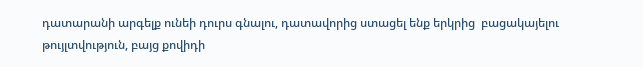դատարանի արգելք ունեի դուրս գնալու, դատավորից ստացել ենք երկրից  բացակայելու թույլտվություն, բայց քովիդի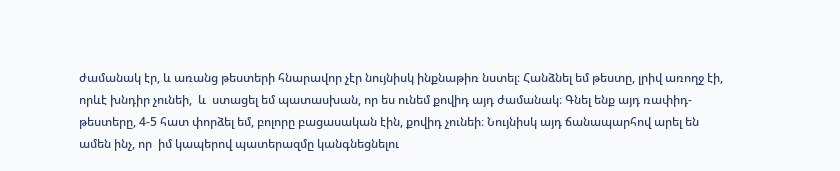ժամանակ էր, և առանց թեստերի հնարավոր չէր նույնիսկ ինքնաթիռ նստել։ Հանձնել եմ թեստը, լրիվ առողջ էի, որևէ խնդիր չունեի,  և  ստացել եմ պատասխան, որ ես ունեմ քովիդ այդ ժամանակ։ Գնել ենք այդ ռափիդ-թեստերը, 4-5 հատ փորձել եմ, բոլորը բացասական էին, քովիդ չունեի։ Նույնիսկ այդ ճանապարհով արել են ամեն ինչ, որ  իմ կապերով պատերազմը կանգնեցնելու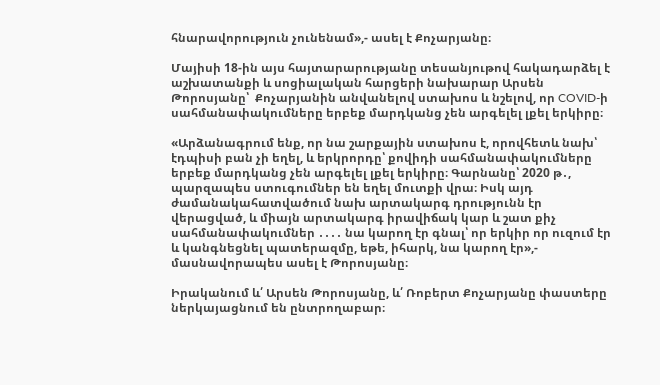հնարավորություն չունենամ»,- ասել է Քոչարյանը։

Մայիսի 18-ին այս հայտարարությանը տեսանյութով հակադարձել է աշխատանքի և սոցիալական հարցերի նախարար Արսեն Թորոսյանը՝  Քոչարյանին անվանելով ստախոս և նշելով, որ COVID-ի սահմանափակումները երբեք մարդկանց չեն արգելել լքել երկիրը։

«Արձանագրում ենք, որ նա շարքային ստախոս է, որովհետև նախ՝ էդպիսի բան չի եղել, և երկրորդը՝ քովիդի սահմանափակումները երբեք մարդկանց չեն արգելել լքել երկիրը։ Գարնանը՝ 2020 թ․, պարզապես ստուգումներ են եղել մուտքի վրա։ Իսկ այդ ժամանակահատվածում նախ արտակարգ դրությունն էր վերացված, և միայն արտակարգ իրավիճակ կար և շատ քիչ սահմանափակումներ ․․․․ նա կարող էր գնալ՝ որ երկիր որ ուզում էր և կանգնեցնել պատերազմը, եթե, իհարկ, նա կարող էր»,- մասնավորապես ասել է Թորոսյանը։

Իրականում և՛ Արսեն Թորոսյանը, և՛ Ռոբերտ Քոչարյանը փաստերը ներկայացնում են ընտրողաբար։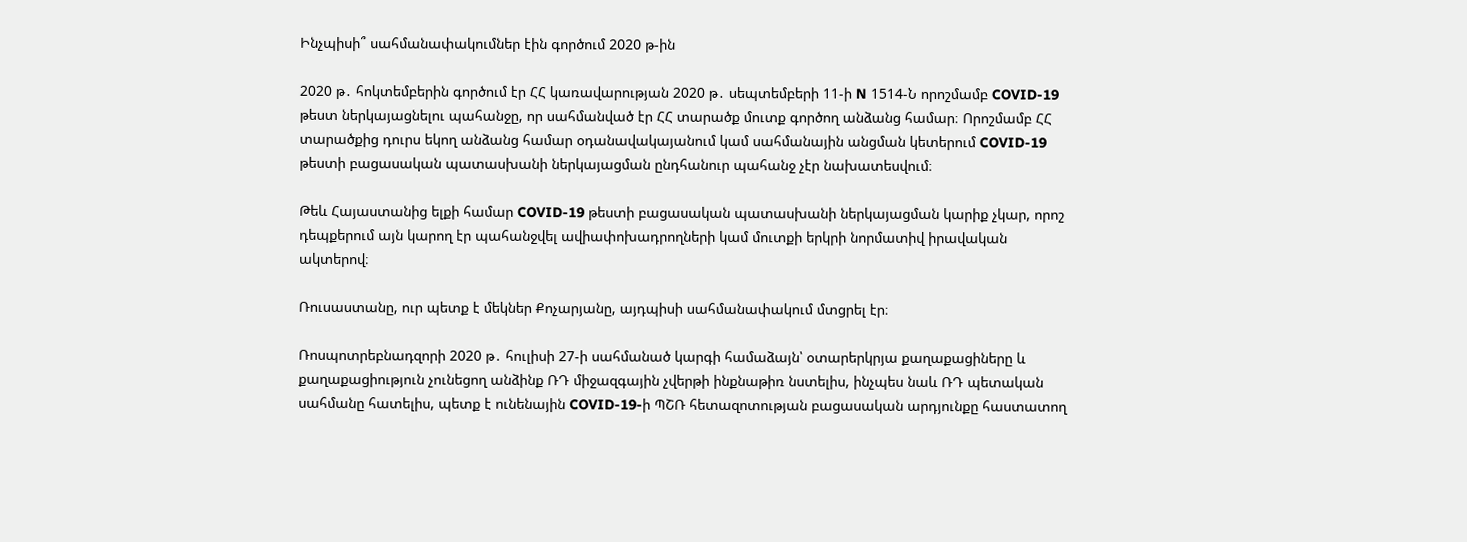Ինչպիսի՞ սահմանափակումներ էին գործում 2020 թ-ին

2020 թ․ հոկտեմբերին գործում էր ՀՀ կառավարության 2020 թ․ սեպտեմբերի 11-ի N 1514-Ն որոշմամբ COVID-19 թեստ ներկայացնելու պահանջը, որ սահմանված էր ՀՀ տարածք մուտք գործող անձանց համար։ Որոշմամբ ՀՀ տարածքից դուրս եկող անձանց համար օդանավակայանում կամ սահմանային անցման կետերում COVID-19 թեստի բացասական պատասխանի ներկայացման ընդհանուր պահանջ չէր նախատեսվում։

Թեև Հայաստանից ելքի համար COVID-19 թեստի բացասական պատասխանի ներկայացման կարիք չկար, որոշ դեպքերում այն կարող էր պահանջվել ավիափոխադրողների կամ մուտքի երկրի նորմատիվ իրավական ակտերով։

Ռուսաստանը, ուր պետք է մեկներ Քոչարյանը, այդպիսի սահմանափակում մտցրել էր։

Ռոսպոտրեբնադզորի 2020 թ․ հուլիսի 27-ի սահմանած կարգի համաձայն՝ օտարերկրյա քաղաքացիները և քաղաքացիություն չունեցող անձինք ՌԴ միջազգային չվերթի ինքնաթիռ նստելիս, ինչպես նաև ՌԴ պետական սահմանը հատելիս, պետք է ունենային COVID-19-ի ՊՇՌ հետազոտության բացասական արդյունքը հաստատող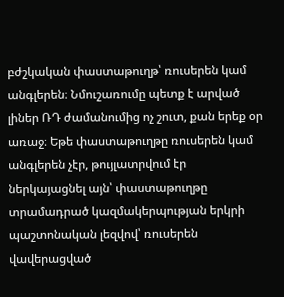բժշկական փաստաթուղթ՝ ռուսերեն կամ անգլերեն։ Նմուշառումը պետք է արված լիներ ՌԴ ժամանումից ոչ շուտ, քան երեք օր առաջ։ Եթե փաստաթուղթը ռուսերեն կամ անգլերեն չէր, թույլատրվում էր ներկայացնել այն՝ փաստաթուղթը տրամադրած կազմակերպության երկրի պաշտոնական լեզվով՝ ռուսերեն վավերացված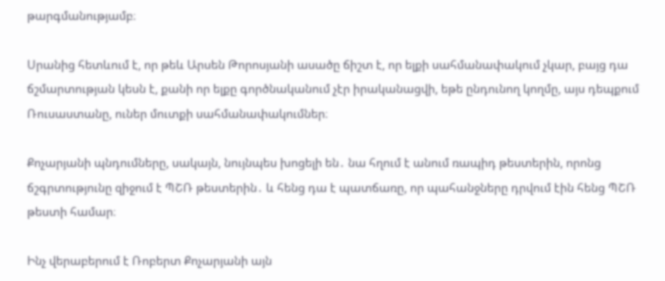թարգմանությամբ։

Սրանից հետևում է, որ թեև Արսեն Թորոսյանի ասածը ճիշտ է, որ ելքի սահմանափակում չկար, բայց դա ճշմարտության կեսն է, քանի որ ելքը գործնականում չէր իրականացվի, եթե ընդունող կողմը, այս դեպքում Ռուսաստանը, ուներ մուտքի սահմանափակումներ։

Քոչարյանի պնդումները, սակայն, նույնպես խոցելի են․ նա հղում է անում ռապիդ թեստերին, որոնց ճշգրտությունը զիջում է ՊՇՌ թեստերին․ և հենց դա է պատճառը, որ պահանջները դրվում էին հենց ՊՇՌ թեստի համար։

Ինչ վերաբերում է Ռոբերտ Քոչարյանի այն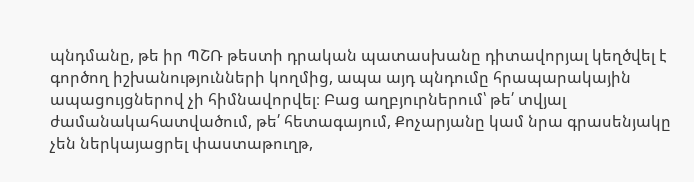պնդմանը, թե իր ՊՇՌ թեստի դրական պատասխանը դիտավորյալ կեղծվել է գործող իշխանությունների կողմից, ապա այդ պնդումը հրապարակային ապացույցներով չի հիմնավորվել։ Բաց աղբյուրներում՝ թե՛ տվյալ ժամանակահատվածում, թե՛ հետագայում, Քոչարյանը կամ նրա գրասենյակը չեն ներկայացրել փաստաթուղթ,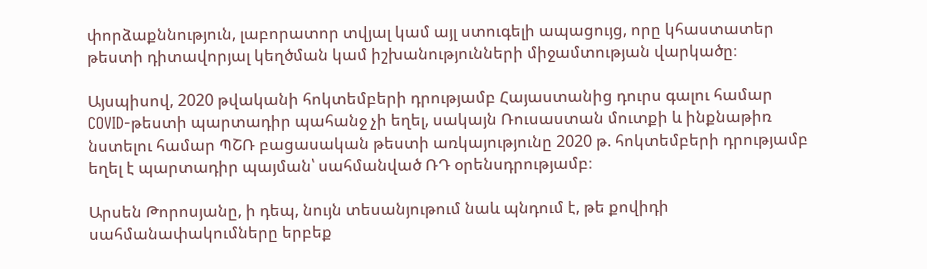փորձաքննություն, լաբորատոր տվյալ կամ այլ ստուգելի ապացույց, որը կհաստատեր թեստի դիտավորյալ կեղծման կամ իշխանությունների միջամտության վարկածը։

Այսպիսով, 2020 թվականի հոկտեմբերի դրությամբ Հայաստանից դուրս գալու համար COVID-թեստի պարտադիր պահանջ չի եղել, սակայն Ռուսաստան մուտքի և ինքնաթիռ նստելու համար ՊՇՌ բացասական թեստի առկայությունը 2020 թ. հոկտեմբերի դրությամբ եղել է պարտադիր պայման՝ սահմանված ՌԴ օրենսդրությամբ։

Արսեն Թորոսյանը, ի դեպ, նույն տեսանյութում նաև պնդում է, թե քովիդի սահմանափակումները երբեք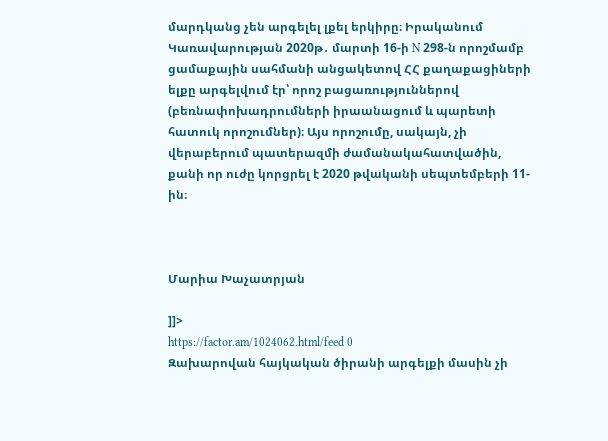մարդկանց չեն արգելել լքել երկիրը։ Իրականում Կառավարության 2020թ․ մարտի 16-ի N 298-ն որոշմամբ ցամաքային սահմանի անցակետով ՀՀ քաղաքացիների ելքը արգելվում էր՝ որոշ բացառություններով (բեռնափոխադրումների իրաանացում և պարետի հատուկ որոշումներ)։ Այս որոշումը, սակայն, չի վերաբերում պատերազմի ժամանակահատվածին, քանի որ ուժը կորցրել է 2020 թվականի սեպտեմբերի 11-ին։



Մարիա Խաչատրյան

]]>
https://factor.am/1024062.html/feed 0
Զախարովան հայկական ծիրանի արգելքի մասին չի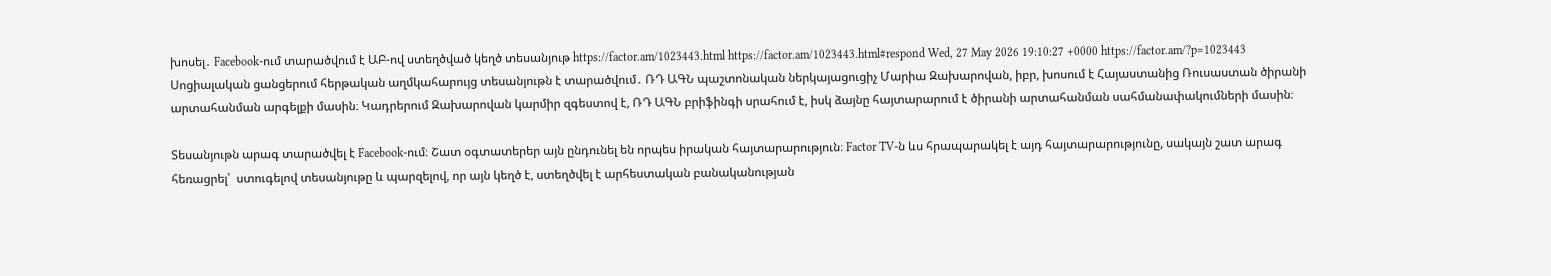խոսել․ Facebook-ում տարածվում է ԱԲ-ով ստեղծված կեղծ տեսանյութ https://factor.am/1023443.html https://factor.am/1023443.html#respond Wed, 27 May 2026 19:10:27 +0000 https://factor.am/?p=1023443 Սոցիալական ցանցերում հերթական աղմկահարույց տեսանյութն է տարածվում․ ՌԴ ԱԳՆ պաշտոնական ներկայացուցիչ Մարիա Զախարովան, իբր, խոսում է Հայաստանից Ռուսաստան ծիրանի արտահանման արգելքի մասին։ Կադրերում Զախարովան կարմիր զգեստով է, ՌԴ ԱԳՆ բրիֆինգի սրահում է, իսկ ձայնը հայտարարում է ծիրանի արտահանման սահմանափակումների մասին։

Տեսանյութն արագ տարածվել է Facebook-ում։ Շատ օգտատերեր այն ընդունել են որպես իրական հայտարարություն։ Factor TV-ն ևս հրապարակել է այդ հայտարարությունը, սակայն շատ արագ հեռացրել՝  ստուգելով տեսանյութը և պարզելով, որ այն կեղծ է, ստեղծվել է արհեստական բանականության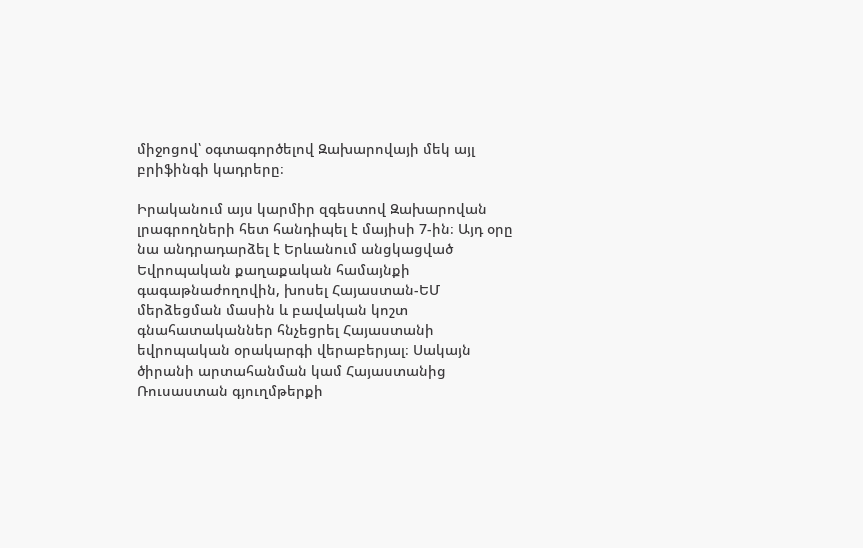միջոցով՝ օգտագործելով Զախարովայի մեկ այլ բրիֆինգի կադրերը։

Իրականում այս կարմիր զգեստով Զախարովան լրագրողների հետ հանդիպել է մայիսի 7-ին։ Այդ օրը նա անդրադարձել է Երևանում անցկացված Եվրոպական քաղաքական համայնքի գագաթնաժողովին, խոսել Հայաստան-ԵՄ մերձեցման մասին և բավական կոշտ գնահատականներ հնչեցրել Հայաստանի եվրոպական օրակարգի վերաբերյալ։ Սակայն ծիրանի արտահանման կամ Հայաստանից Ռուսաստան գյուղմթերքի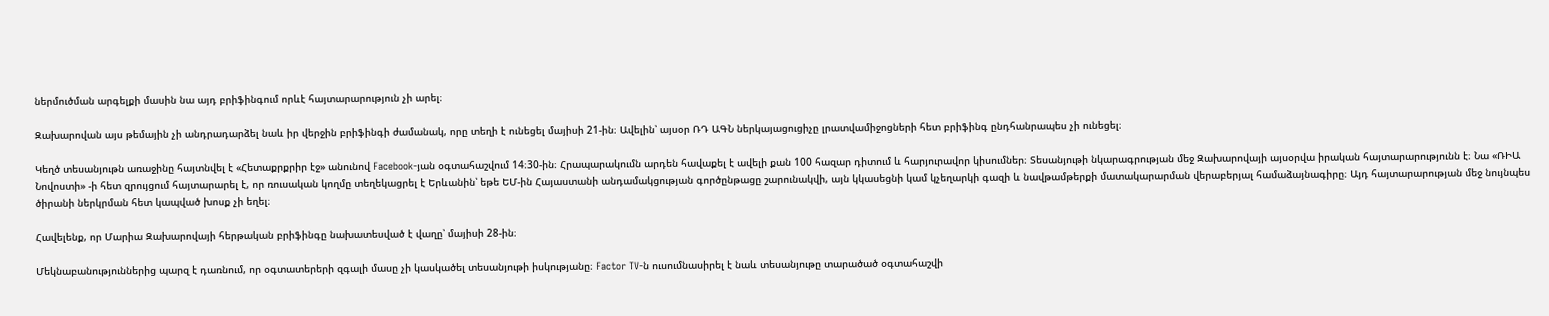ներմուծման արգելքի մասին նա այդ բրիֆինգում որևէ հայտարարություն չի արել։

Զախարովան այս թեմային չի անդրադարձել նաև իր վերջին բրիֆինգի ժամանակ, որը տեղի է ունեցել մայիսի 21-ին։ Ավելին՝ այսօր ՌԴ ԱԳՆ ներկայացուցիչը լրատվամիջոցների հետ բրիֆինգ ընդհանրապես չի ունեցել։

Կեղծ տեսանյութն առաջինը հայտնվել է «Հետաքրքրիր էջ» անունով Facebook-յան օգտահաշվում 14։30-ին։ Հրապարակումն արդեն հավաքել է ավելի քան 100 հազար դիտում և հարյուրավոր կիսումներ։ Տեսանյութի նկարագրության մեջ Զախարովայի այսօրվա իրական հայտարարությունն է։ Նա «ՌԻԱ Նովոստի» -ի հետ զրույցում հայտարարել է, որ ռուսական կողմը տեղեկացրել է Երևանին՝ եթե ԵՄ-ին Հայաստանի անդամակցության գործընթացը շարունակվի, այն կկասեցնի կամ կչեղարկի գազի և նավթամթերքի մատակարարման վերաբերյալ համաձայնագիրը։ Այդ հայտարարության մեջ նույնպես ծիրանի ներկրման հետ կապված խոսք չի եղել։

Հավելենք, որ Մարիա Զախարովայի հերթական բրիֆինգը նախատեսված է վաղը՝ մայիսի 28-ին։

Մեկնաբանություններից պարզ է դառնում, որ օգտատերերի զգալի մասը չի կասկածել տեսանյութի իսկությանը։ Factor TV-ն ուսումնասիրել է նաև տեսանյութը տարածած օգտահաշվի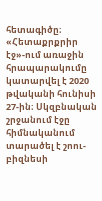հետագիծը։ «Հետաքրքրիր էջ»-ում առաջին հրապարակումը կատարվել է 2020 թվականի հունիսի 27-ին։ Սկզբնական շրջանում էջը հիմնականում տարածել է շոու-բիզնեսի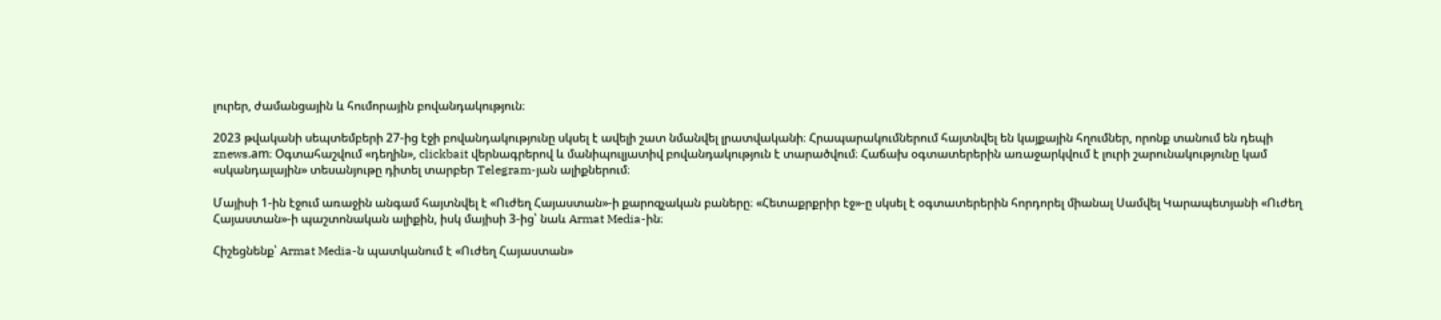լուրեր, ժամանցային և հումորային բովանդակություն։

2023 թվականի սեպտեմբերի 27-ից էջի բովանդակությունը սկսել է ավելի շատ նմանվել լրատվականի։ Հրապարակումներում հայտնվել են կայքային հղումներ, որոնք տանում են դեպի znews.am։ Օգտահաշվում «դեղին», clickbait վերնագրերով և մանիպուլյատիվ բովանդակություն է տարածվում։ Հաճախ օգտատերերին առաջարկվում է լուրի շարունակությունը կամ «սկանդալային» տեսանյութը դիտել տարբեր Telegram-յան ալիքներում։

Մայիսի 1-ին էջում առաջին անգամ հայտնվել է «Ուժեղ Հայաստան»-ի քարոզչական բաները։ «Հետաքրքրիր էջ»-ը սկսել է օգտատերերին հորդորել միանալ Սամվել Կարապետյանի «Ուժեղ Հայաստան»-ի պաշտոնական ալիքին, իսկ մայիսի 3-ից՝ նաև Armat Media-ին։

Հիշեցնենք՝ Armat Media-ն պատկանում է «Ուժեղ Հայաստան»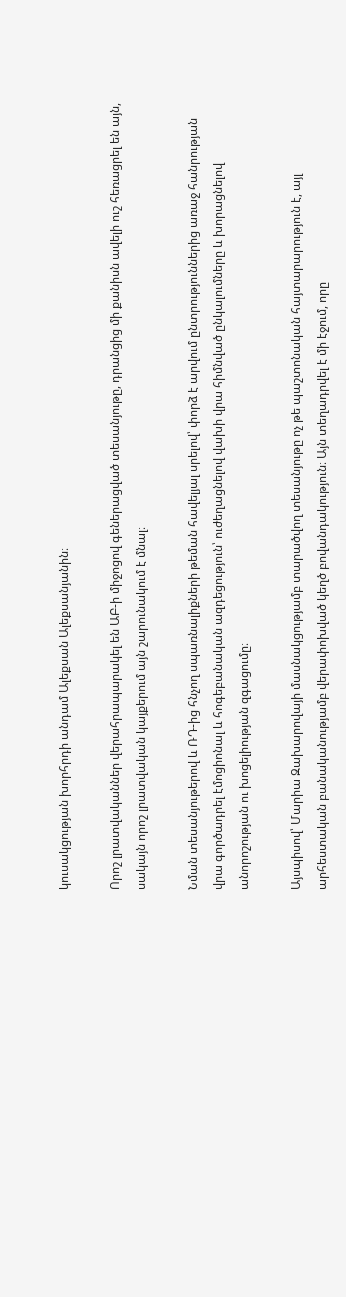կուսակցության խորհրդի անդամ Ալեքսան Ալեքսանյանին։

Որոշ լրատվականներ վերահրապարակել են ԱԲ-ի միջոցով գեներացված տեսանյութը, դրանցից մի քանիսն ավելի ուշ հեռացրել են այն, սակայն որոշ լրատվական կայքերում այն շարունակում է մնալ։

Նման տեսանյութերով և ՌԴ-ից հնչող սպառնալիքների թեման հավելյալ սրելով՝ փորձ է արվում ընտրություններից առաջ հանրության վրա գործադրել էմոցիոնալ և հոգեբանական ազդեցություն՝ ուժեղացնելով վախի վրա հիմնված ընկալումները և խորացնելով անորոշության ու խոցելիության զգացումը։

Այսպիսով՝ Մարիա Զախարովայի մասնակցությամբ տարածվող տեսանյութը ոչ թե պաշտոնական հայտարարություն է, այլ արհեստական բանականությամբ վերափոխված կեղծ բովանդակություն։ Այն տեղադրվել է մի էջում, որը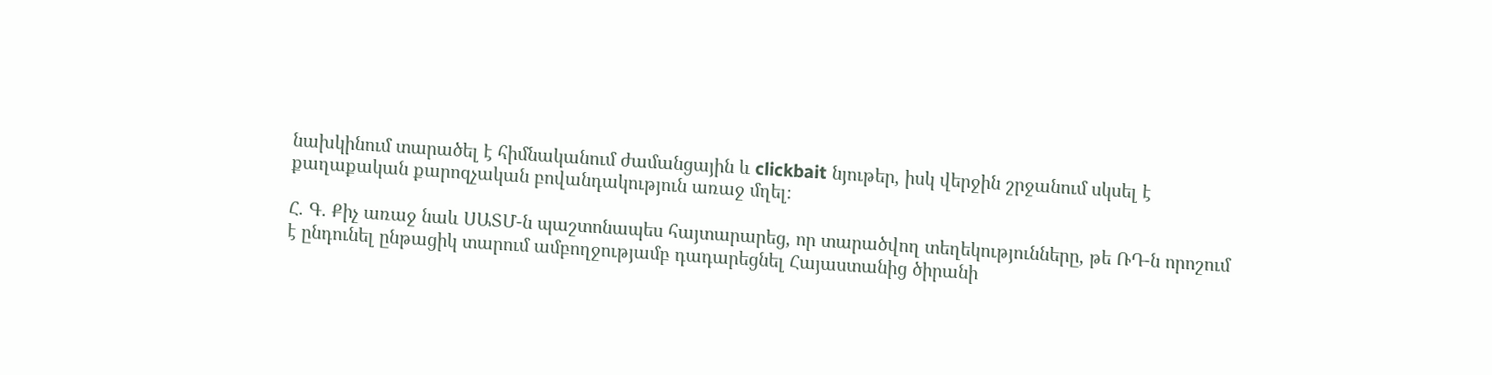նախկինում տարածել է հիմնականում ժամանցային և clickbait նյութեր, իսկ վերջին շրջանում սկսել է քաղաքական քարոզչական բովանդակություն առաջ մղել։

Հ. Գ. Քիչ առաջ նաև ՍԱՏՄ-ն պաշտոնապես հայտարարեց, որ տարածվող տեղեկությունները, թե ՌԴ-ն որոշում է ընդունել ընթացիկ տարում ամբողջությամբ դադարեցնել Հայաստանից ծիրանի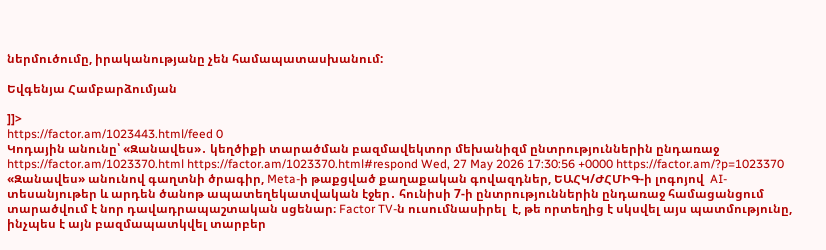ներմուծումը, իրականությանը չեն համապատասխանում:

Եվգենյա Համբարձումյան

]]>
https://factor.am/1023443.html/feed 0
Կոդային անունը՝ «Զանավես»․ կեղծիքի տարածման բազմավեկտոր մեխանիզմ ընտրություններին ընդառաջ https://factor.am/1023370.html https://factor.am/1023370.html#respond Wed, 27 May 2026 17:30:56 +0000 https://factor.am/?p=1023370 «Զանավես» անունով գաղտնի ծրագիր, Meta-ի թաքցված քաղաքական գովազդներ, ԵԱՀԿ/ԺՀՄԻԳ-ի լոգոյով  AI-տեսանյութեր և արդեն ծանոթ ապատեղեկատվական էջեր․ հունիսի 7-ի ընտրություններին ընդառաջ համացանցում  տարածվում է նոր դավադրապաշտական սցենար։ Factor TV-ն ուսումնասիրել  է, թե որտեղից է սկսվել այս պատմությունը, ինչպես է այն բազմապատկվել տարբեր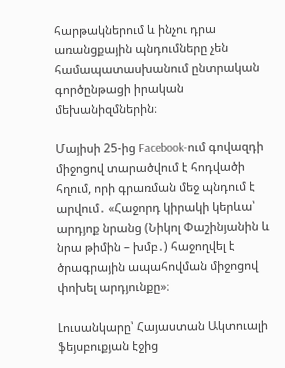հարթակներում և ինչու դրա առանցքային պնդումները չեն համապատասխանում ընտրական գործընթացի իրական մեխանիզմներին։

Մայիսի 25-ից Facebook-ում գովազդի միջոցով տարածվում է հոդվածի հղում, որի գրառման մեջ պնդում է արվում․ «Հաջորդ կիրակի կերևա՝ արդյոք նրանց (Նիկոլ Փաշինյանին և նրա թիմին – խմբ․) հաջողվել է ծրագրային ապահովման միջոցով փոխել արդյունքը»։

Լուսանկարը՝ Հայաստան Ակտուալի ֆեյսբուքյան էջից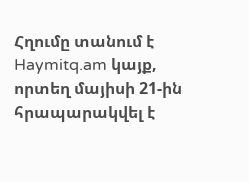Հղումը տանում է Haymitq.am կայք, որտեղ մայիսի 21-ին հրապարակվել է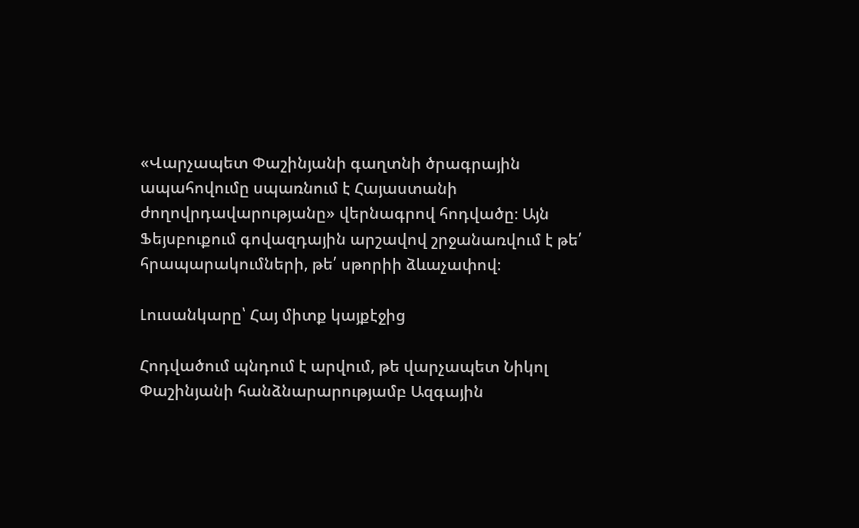«Վարչապետ Փաշինյանի գաղտնի ծրագրային ապահովումը սպառնում է Հայաստանի ժողովրդավարությանը» վերնագրով հոդվածը։ Այն Ֆեյսբուքում գովազդային արշավով շրջանառվում է թե՛ հրապարակումների, թե՛ սթորիի ձևաչափով։

Լուսանկարը՝ Հայ միտք կայքէջից

Հոդվածում պնդում է արվում, թե վարչապետ Նիկոլ Փաշինյանի հանձնարարությամբ Ազգային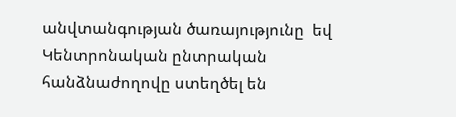անվտանգության ծառայությունը  եվ Կենտրոնական ընտրական հանձնաժողովը ստեղծել են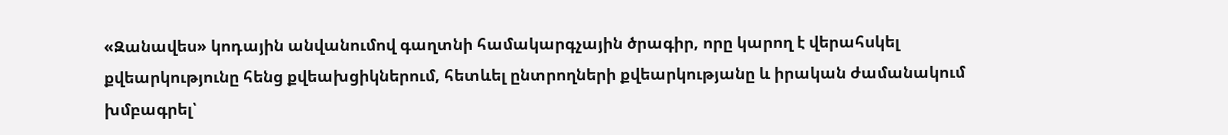«Զանավես» կոդային անվանումով գաղտնի համակարգչային ծրագիր, որը կարող է վերահսկել քվեարկությունը հենց քվեախցիկներում, հետևել ընտրողների քվեարկությանը և իրական ժամանակում  խմբագրել՝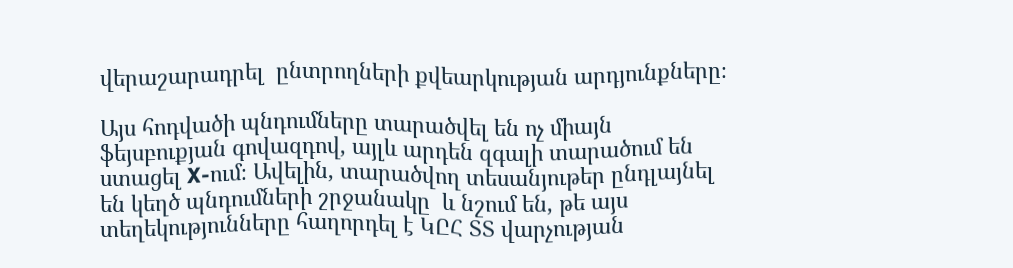վերաշարադրել  ընտրողների քվեարկության արդյունքները։

Այս հոդվածի պնդումները տարածվել են ոչ միայն ֆեյսբուքյան գովազդով, այլև արդեն զգալի տարածում են ստացել X-ում։ Ավելին, տարածվող տեսանյութեր ընդլայնել են կեղծ պնդումների շրջանակը  և նշում են, թե այս տեղեկությունները հաղորդել է ԿԸՀ ՏՏ վարչության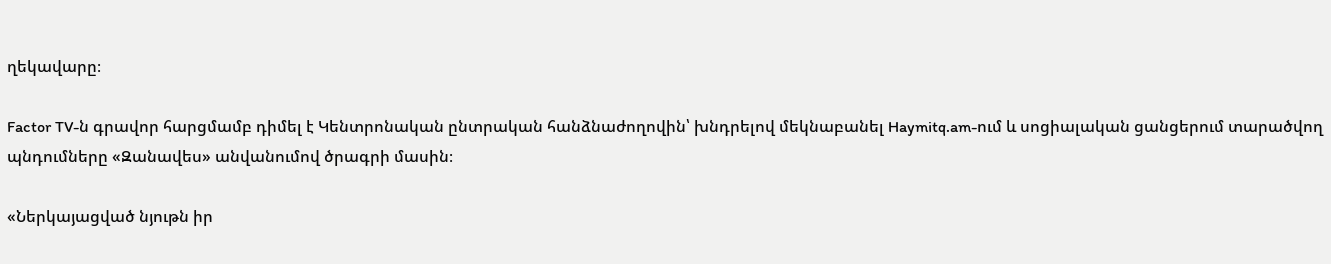ղեկավարը։

Factor TV-ն գրավոր հարցմամբ դիմել է Կենտրոնական ընտրական հանձնաժողովին՝ խնդրելով մեկնաբանել Haymitq.am-ում և սոցիալական ցանցերում տարածվող պնդումները «Զանավես» անվանումով ծրագրի մասին։

«Ներկայացված նյութն իր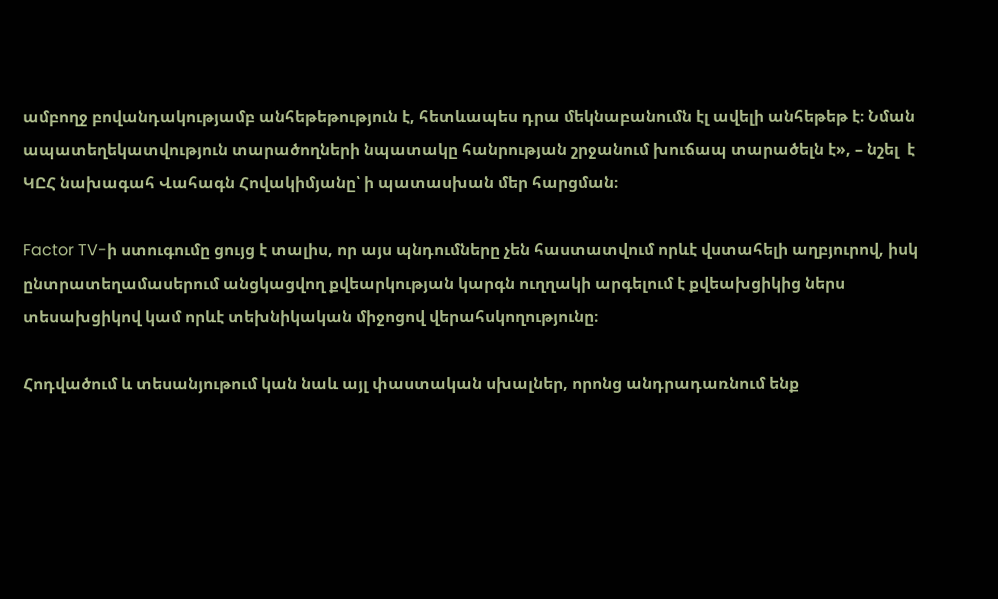ամբողջ բովանդակությամբ անհեթեթություն է, հետևապես դրա մեկնաբանումն էլ ավելի անհեթեթ է։ Նման ապատեղեկատվություն տարածողների նպատակը հանրության շրջանում խուճապ տարածելն է», – նշել  է ԿԸՀ նախագահ Վահագն Հովակիմյանը՝ ի պատասխան մեր հարցման։

Factor TV-ի ստուգումը ցույց է տալիս, որ այս պնդումները չեն հաստատվում որևէ վստահելի աղբյուրով, իսկ ընտրատեղամասերում անցկացվող քվեարկության կարգն ուղղակի արգելում է քվեախցիկից ներս տեսախցիկով կամ որևէ տեխնիկական միջոցով վերահսկողությունը։

Հոդվածում և տեսանյութում կան նաև այլ փաստական սխալներ, որոնց անդրադառնում ենք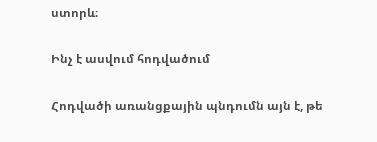ստորև։

Ինչ է ասվում հոդվածում

Հոդվածի առանցքային պնդումն այն է, թե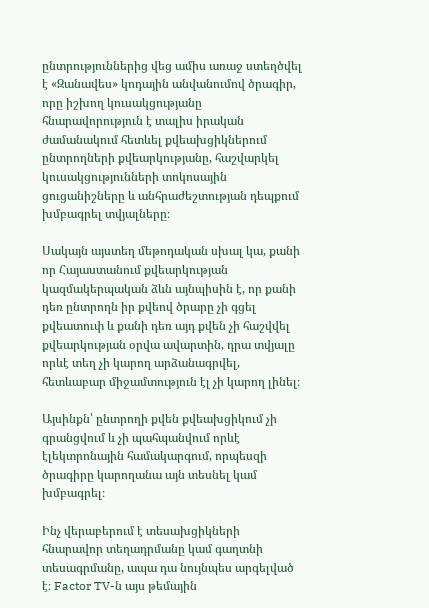ընտրություններից վեց ամիս առաջ ստեղծվել է «Զանավես» կոդային անվանումով ծրագիր, որը իշխող կուսակցությանը հնարավորություն է տալիս իրական ժամանակում հետևել քվեախցիկներում ընտրողների քվեարկությանը, հաշվարկել կուսակցությունների տոկոսային ցուցանիշները և անհրաժեշտության դեպքում խմբագրել տվյալները։

Սակայն այստեղ մեթոդական սխալ կա, քանի որ Հայաստանում քվեարկության կազմակերպական ձևն այնպիսին է, որ քանի դեռ ընտրողն իր քվեով ծրարը չի գցել քվեատուփ և քանի դեռ այդ քվեն չի հաշվվել քվեարկության օրվա ավարտին, դրա տվյալը որևէ տեղ չի կարող արձանագրվել, հետևաբար միջամտություն էլ չի կարող լինել։

Այսինքն՝ ընտրողի քվեն քվեախցիկում չի գրանցվում և չի պահպանվում որևէ էլեկտրոնային համակարգում, որպեսզի ծրագիրը կարողանա այն տեսնել կամ խմբագրել։

Ինչ վերաբերում է տեսախցիկների հնարավոր տեղադրմանը կամ գաղտնի տեսագրմանը, ապա դա նույնպես արգելված է։ Factor TV-ն այս թեմային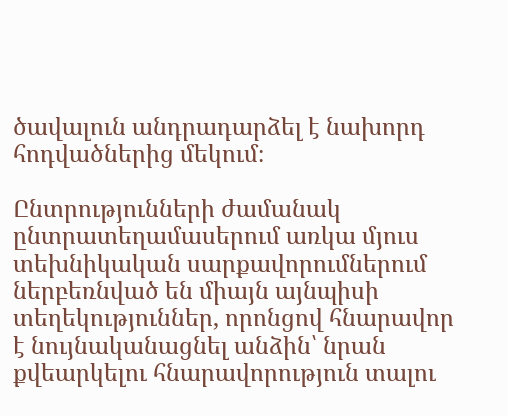ծավալուն անդրադարձել է նախորդ հոդվածներից մեկում։

Ընտրությունների ժամանակ ընտրատեղամասերում առկա մյուս տեխնիկական սարքավորումներում ներբեռնված են միայն այնպիսի տեղեկություններ, որոնցով հնարավոր է նույնականացնել անձին՝ նրան քվեարկելու հնարավորություն տալու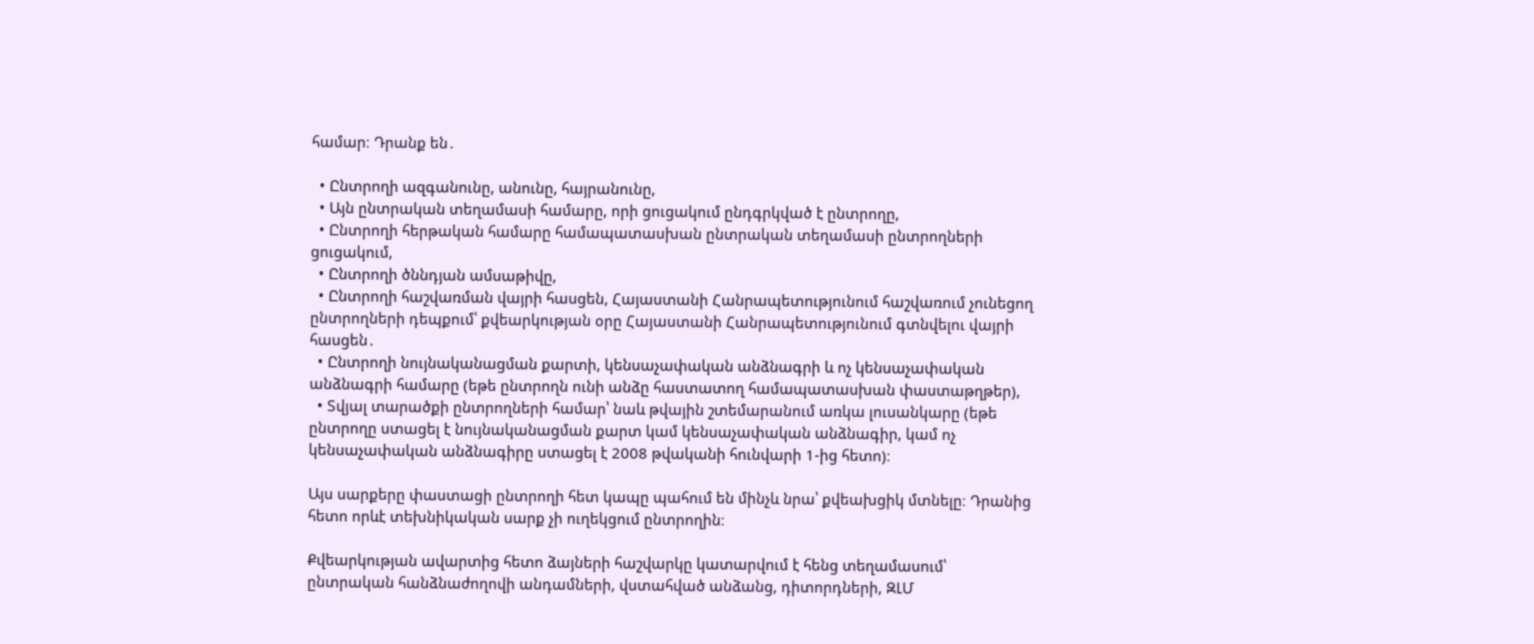համար։ Դրանք են․

  • Ընտրողի ազգանունը, անունը, հայրանունը,
  • Այն ընտրական տեղամասի համարը, որի ցուցակում ընդգրկված է ընտրողը,
  • Ընտրողի հերթական համարը համապատասխան ընտրական տեղամասի ընտրողների ցուցակում,
  • Ընտրողի ծննդյան ամսաթիվը,
  • Ընտրողի հաշվառման վայրի հասցեն, Հայաստանի Հանրապետությունում հաշվառում չունեցող ընտրողների դեպքում՝ քվեարկության օրը Հայաստանի Հանրապետությունում գտնվելու վայրի հասցեն․
  • Ընտրողի նույնականացման քարտի, կենսաչափական անձնագրի և ոչ կենսաչափական անձնագրի համարը (եթե ընտրողն ունի անձը հաստատող համապատասխան փաստաթղթեր),
  • Տվյալ տարածքի ընտրողների համար՝ նաև թվային շտեմարանում առկա լուսանկարը (եթե ընտրողը ստացել է նույնականացման քարտ կամ կենսաչափական անձնագիր, կամ ոչ կենսաչափական անձնագիրը ստացել է 2008 թվականի հունվարի 1-ից հետո)։

Այս սարքերը փաստացի ընտրողի հետ կապը պահում են մինչև նրա՝ քվեախցիկ մտնելը։ Դրանից հետո որևէ տեխնիկական սարք չի ուղեկցում ընտրողին։

Քվեարկության ավարտից հետո ձայների հաշվարկը կատարվում է հենց տեղամասում՝ ընտրական հանձնաժողովի անդամների, վստահված անձանց, դիտորդների, ԶԼՄ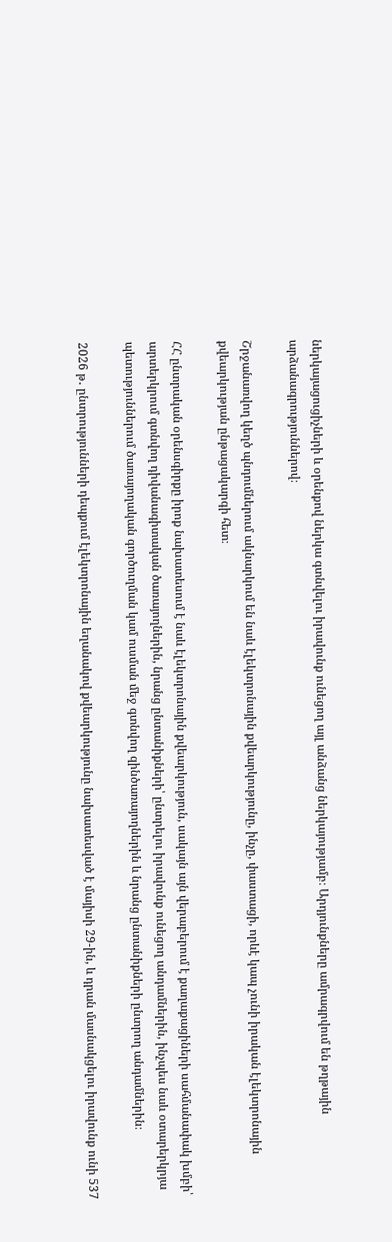ներկայացուցիչների և օրենքով ներկա գտնվելու իրավունք ունեցող այլ անձանց ներկայությամբ։ Արդյունքները ամրագրվում են թղթային արձանագրություններով։

Շրջանառվող կեղծ պնդումներում ակնարկում են նաև էլեկտրոնային քվեարկությունը, ինչը, փաստացի, որևէ կապ չունի իրական էլեկտրոնային քվեարկության ընթացակարգի հետ։

ՀՀ ընտրական օրենսգիրքը իրոք նախատեսում է նաև էլեկտրոնային քվեարկություն, սակայն այն վերաբերում է քաղաքացիների սահմանափակ խմբի՝ արտերկրում գտնվող դիվանագիտական ծառայողներին, նրանց ընտանիքների՝ ընտրելու իրավունք ունեցող անդամներին, ինչպես նաև օտարերկրյա պետություններում ծառայողական գործուղման կամ ուսման մեջ գտնվող զինծառայողներին և նրանց ընտանիքների ընտրող անդամներին։

2026 թ․ ընտրությունների դեպքում էլեկտրոնային եղանակով քվեարկությունը նախատեսված է մայիսի 29-ին, և դրան մասնակցելու իրավունք ունի 537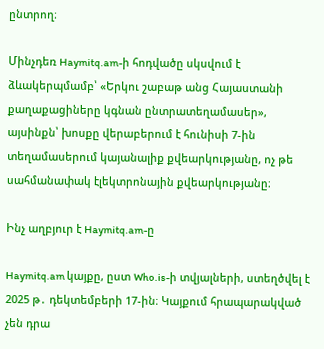ընտրող։

Մինչդեռ Haymitq.am-ի հոդվածը սկսվում է ձևակերպմամբ՝ «Երկու շաբաթ անց Հայաստանի քաղաքացիները կգնան ընտրատեղամասեր», այսինքն՝ խոսքը վերաբերում է հունիսի 7-ին տեղամասերում կայանալիք քվեարկությանը, ոչ թե սահմանափակ էլեկտրոնային քվեարկությանը։

Ինչ աղբյուր է Haymitq.am-ը

Haymitq.am կայքը, ըստ Who.is-ի տվյալների, ստեղծվել է 2025 թ․ դեկտեմբերի 17-ին։ Կայքում հրապարակված չեն դրա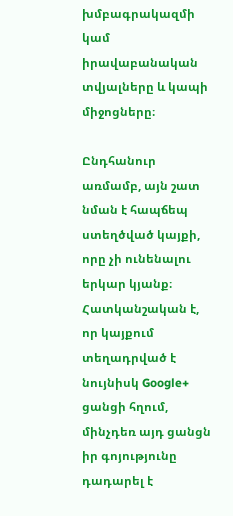խմբագրակազմի կամ իրավաբանական տվյալները և կապի միջոցները։

Ընդհանուր առմամբ, այն շատ նման է հապճեպ ստեղծված կայքի, որը չի ունենալու երկար կյանք։ Հատկանշական է, որ կայքում տեղադրված է նույնիսկ Google+ ցանցի հղում, մինչդեռ այդ ցանցն իր գոյությունը դադարել է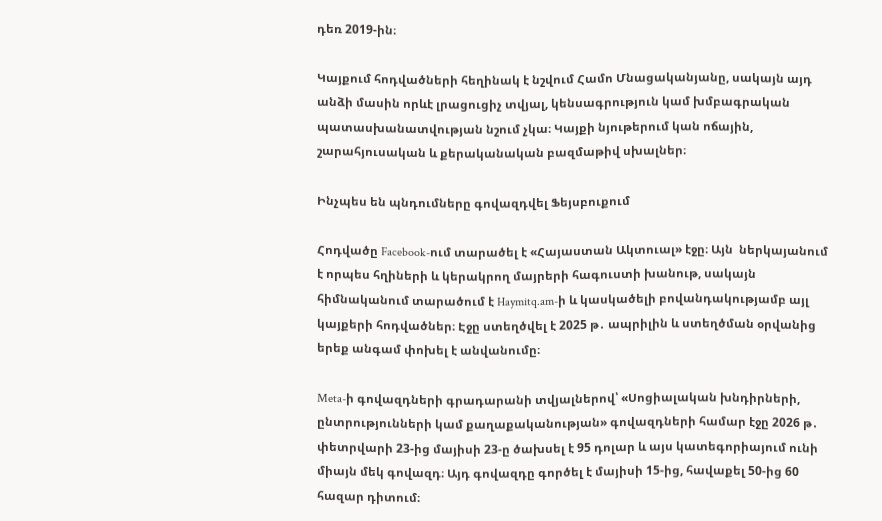դեռ 2019-ին։

Կայքում հոդվածների հեղինակ է նշվում Համո Մնացականյանը, սակայն այդ անձի մասին որևէ լրացուցիչ տվյալ, կենսագրություն կամ խմբագրական պատասխանատվության նշում չկա։ Կայքի նյութերում կան ոճային, շարահյուսական և քերականական բազմաթիվ սխալներ։

Ինչպես են պնդումները գովազդվել Ֆեյսբուքում

Հոդվածը Facebook-ում տարածել է «Հայաստան Ակտուալ» էջը։ Այն  ներկայանում է որպես հղիների և կերակրող մայրերի հագուստի խանութ, սակայն հիմնականում տարածում է Haymitq.am-ի և կասկածելի բովանդակությամբ այլ կայքերի հոդվածներ։ Էջը ստեղծվել է 2025 թ․ ապրիլին և ստեղծման օրվանից երեք անգամ փոխել է անվանումը։

Meta-ի գովազդների գրադարանի տվյալներով՝ «Սոցիալական խնդիրների, ընտրությունների կամ քաղաքականության» գովազդների համար էջը 2026 թ․ փետրվարի 23-ից մայիսի 23-ը ծախսել է 95 դոլար և այս կատեգորիայում ունի միայն մեկ գովազդ։ Այդ գովազդը գործել է մայիսի 15-ից, հավաքել 50-ից 60 հազար դիտում։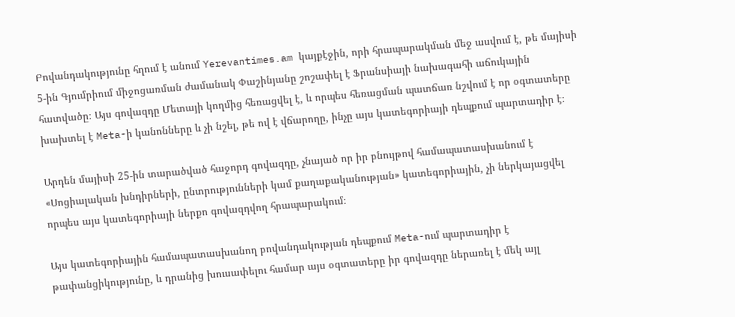Բովանդակությունը հղում է անում Yerevantimes.am կայքէջին, որի հրապարակման մեջ ասվում է, թե մայիսի 5-ին Գյումրիում միջոցառման ժամանակ Փաշինյանը շոշափել է Ֆրանսիայի նախագահի աճուկային հատվածը։ Այս գովազդը Մետայի կողմից հեռացվել է, և որպես հեռացման պատճառ նշվում է որ օգտատերը խախտել է Meta-ի կանոնները և չի նշել, թե ով է վճարողը, ինչը այս կատեգորիայի դեպքում պարտադիր է։

Արդեն մայիսի 25-ին տարածված հաջորդ գովազդը, չնայած որ իր բնույթով համապատասխանում է «Սոցիալական խնդիրների, ընտրությունների կամ քաղաքականության» կատեգորիային, չի ներկայացվել որպես այս կատեգորիայի ներքո գովազդվող հրապարակում։

Այս կատեգորիային համապատասխանող բովանդակության դեպքում Meta-ում պարտադիր է թափանցիկությունը, և դրանից խուսափելու համար այս օգտատերը իր գովազդը ներառել է մեկ այլ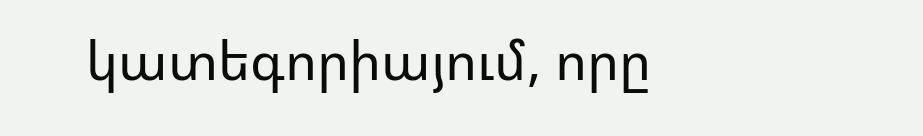կատեգորիայում, որը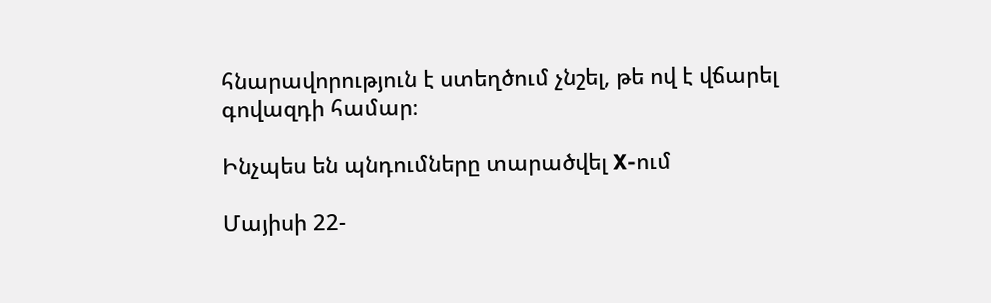հնարավորություն է ստեղծում չնշել, թե ով է վճարել գովազդի համար։

Ինչպես են պնդումները տարածվել X-ում

Մայիսի 22-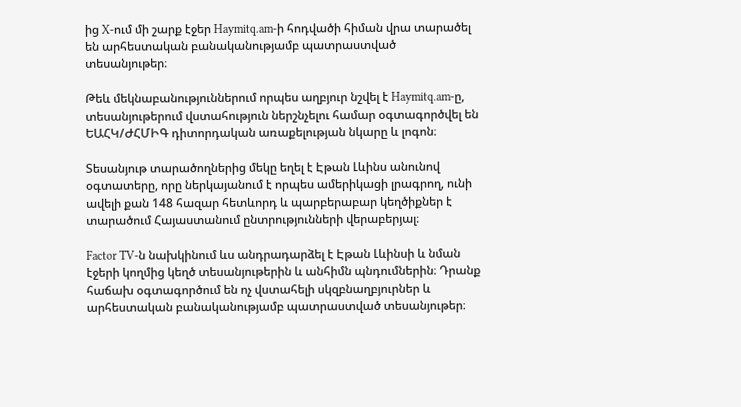ից X-ում մի շարք էջեր Haymitq.am-ի հոդվածի հիման վրա տարածել են արհեստական բանականությամբ պատրաստված տեսանյութեր։

Թեև մեկնաբանություններում որպես աղբյուր նշվել է Haymitq.am-ը, տեսանյութերում վստահություն ներշնչելու համար օգտագործվել են ԵԱՀԿ/ԺՀՄԻԳ դիտորդական առաքելության նկարը և լոգոն։

Տեսանյութ տարածողներից մեկը եղել է Էթան Լևինս անունով օգտատերը, որը ներկայանում է որպես ամերիկացի լրագրող, ունի ավելի քան 148 հազար հետևորդ և պարբերաբար կեղծիքներ է տարածում Հայաստանում ընտրությունների վերաբերյալ։

Factor TV-ն նախկինում ևս անդրադարձել է Էթան Լևինսի և նման էջերի կողմից կեղծ տեսանյութերին և անհիմն պնդումներին։ Դրանք հաճախ օգտագործում են ոչ վստահելի սկզբնաղբյուրներ և արհեստական բանականությամբ պատրաստված տեսանյութեր։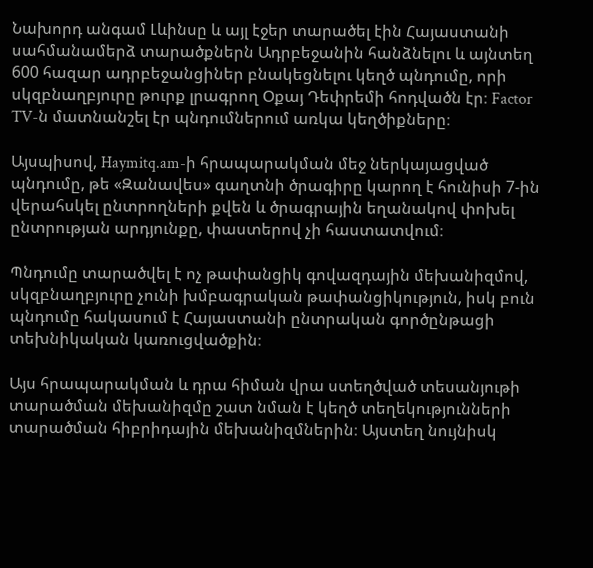Նախորդ անգամ Լևինսը և այլ էջեր տարածել էին Հայաստանի սահմանամերձ տարածքներն Ադրբեջանին հանձնելու և այնտեղ 600 հազար ադրբեջանցիներ բնակեցնելու կեղծ պնդումը, որի սկզբնաղբյուրը թուրք լրագրող Օքայ Դեփրեմի հոդվածն էր։ Factor TV-ն մատնանշել էր պնդումներում առկա կեղծիքները։

Այսպիսով, Haymitq.am-ի հրապարակման մեջ ներկայացված պնդումը, թե «Զանավես» գաղտնի ծրագիրը կարող է հունիսի 7-ին վերահսկել ընտրողների քվեն և ծրագրային եղանակով փոխել ընտրության արդյունքը, փաստերով չի հաստատվում։

Պնդումը տարածվել է ոչ թափանցիկ գովազդային մեխանիզմով, սկզբնաղբյուրը չունի խմբագրական թափանցիկություն, իսկ բուն պնդումը հակասում է Հայաստանի ընտրական գործընթացի տեխնիկական կառուցվածքին։

Այս հրապարակման և դրա հիման վրա ստեղծված տեսանյութի տարածման մեխանիզմը շատ նման է կեղծ տեղեկությունների տարածման հիբրիդային մեխանիզմներին։ Այստեղ նույնիսկ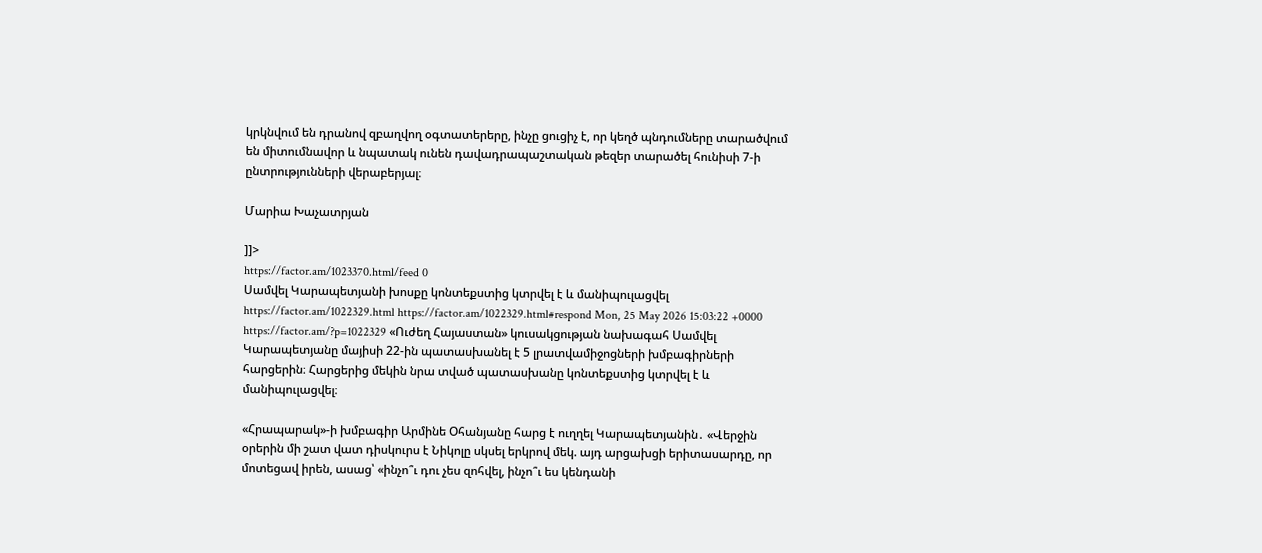կրկնվում են դրանով զբաղվող օգտատերերը, ինչը ցուցիչ է, որ կեղծ պնդումները տարածվում են միտումնավոր և նպատակ ունեն դավադրապաշտական թեզեր տարածել հունիսի 7-ի ընտրությունների վերաբերյալ։

Մարիա Խաչատրյան

]]>
https://factor.am/1023370.html/feed 0
Սամվել Կարապետյանի խոսքը կոնտեքստից կտրվել է և մանիպուլացվել https://factor.am/1022329.html https://factor.am/1022329.html#respond Mon, 25 May 2026 15:03:22 +0000 https://factor.am/?p=1022329 «Ուժեղ Հայաստան» կուսակցության նախագահ Սամվել Կարապետյանը մայիսի 22-ին պատասխանել է 5 լրատվամիջոցների խմբագիրների հարցերին։ Հարցերից մեկին նրա տված պատասխանը կոնտեքստից կտրվել է և մանիպուլացվել։

«Հրապարակ»-ի խմբագիր Արմինե Օհանյանը հարց է ուղղել Կարապետյանին․ «Վերջին օրերին մի շատ վատ դիսկուրս է Նիկոլը սկսել երկրով մեկ. այդ արցախցի երիտասարդը, որ մոտեցավ իրեն, ասաց՝ «ինչո՞ւ դու չես զոհվել, ինչո՞ւ ես կենդանի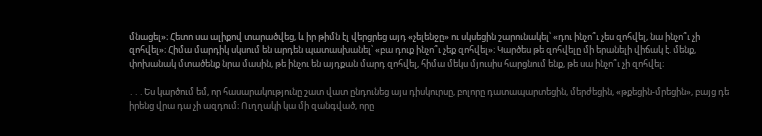մնացել»։ Հետո սա ալիքով տարածվեց, և իր թիմն էլ վերցրեց այդ «չելենջը» ու սկսեցին շարունակել՝ «դու ինչո՞ւ չես զոհվել, նա ինչո՞ւ չի զոհվել»։ Հիմա մարդիկ սկսում են արդեն պատասխանել՝ «բա դուք ինչո՞ւ չեք զոհվել»։ Կարծես թե զոհվելը մի երանելի վիճակ է. մենք, փոխանակ մտածենք նրա մասին, թե ինչու են այդքան մարդ զոհվել, հիմա մեկս մյուսիս հարցնում ենք, թե սա ինչո՞ւ չի զոհվել։

․․․Ես կարծում եմ, որ հասարակությունը շատ վատ ընդունեց այս դիսկուրսը, բոլորը դատապարտեցին, մերժեցին, «թքեցին-մրեցին», բայց դե իրենց վրա դա չի ազդում։ Ուղղակի կա մի զանգված, որը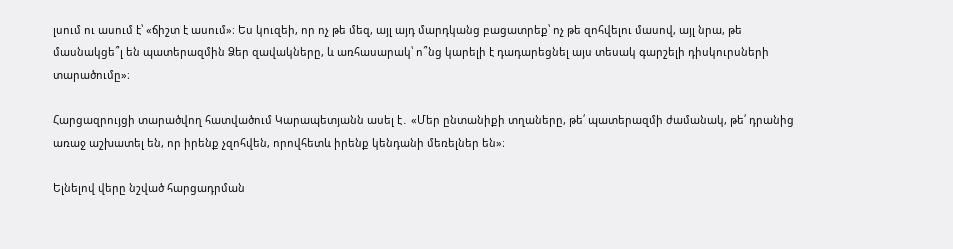լսում ու ասում է՝ «ճիշտ է ասում»։ Ես կուզեի, որ ոչ թե մեզ, այլ այդ մարդկանց բացատրեք՝ ոչ թե զոհվելու մասով, այլ նրա, թե մասնակցե՞լ են պատերազմին Ձեր զավակները, և առհասարակ՝ ո՞նց կարելի է դադարեցնել այս տեսակ գարշելի դիսկուրսների տարածումը»։

Հարցազրույցի տարածվող հատվածում Կարապետյանն ասել է․ «Մեր ընտանիքի տղաները, թե՛ պատերազմի ժամանակ, թե՛ դրանից առաջ աշխատել են, որ իրենք չզոհվեն, որովհետև իրենք կենդանի մեռելներ են»։

Ելնելով վերը նշված հարցադրման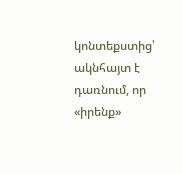կոնտեքստից՝ ակնհայտ է դառնում, որ «իրենք»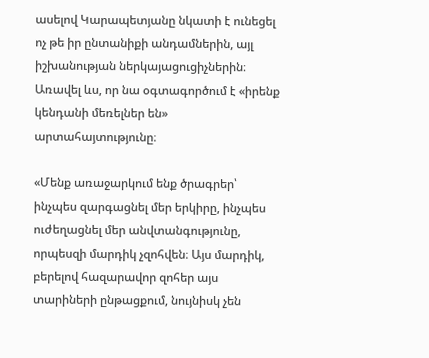ասելով Կարապետյանը նկատի է ունեցել ոչ թե իր ընտանիքի անդամներին, այլ իշխանության ներկայացուցիչներին։ Առավել ևս, որ նա օգտագործում է «իրենք կենդանի մեռելներ են» արտահայտությունը։

«Մենք առաջարկում ենք ծրագրեր՝ ինչպես զարգացնել մեր երկիրը, ինչպես ուժեղացնել մեր անվտանգությունը, որպեսզի մարդիկ չզոհվեն։ Այս մարդիկ, բերելով հազարավոր զոհեր այս տարիների ընթացքում, նույնիսկ չեն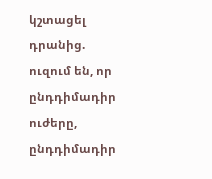կշտացել դրանից. ուզում են, որ ընդդիմադիր ուժերը, ընդդիմադիր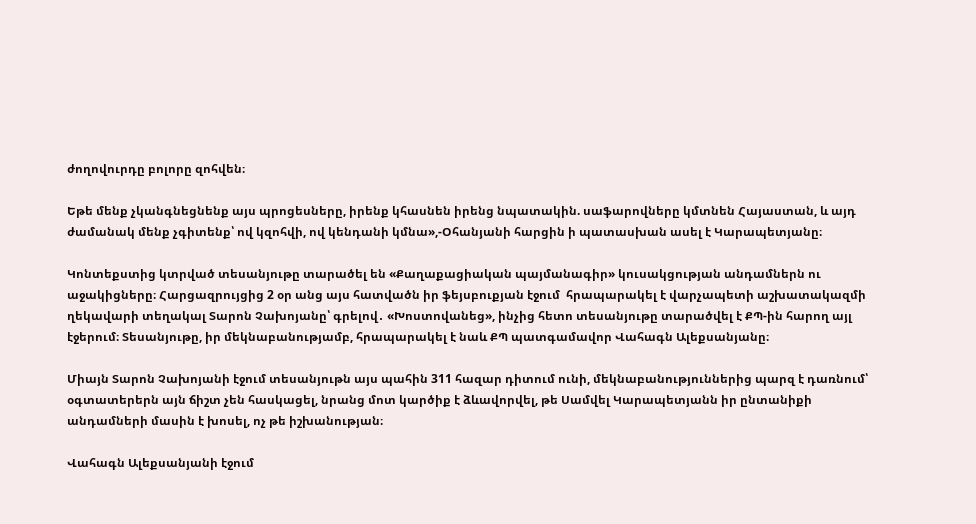ժողովուրդը բոլորը զոհվեն։

Եթե մենք չկանգնեցնենք այս պրոցեսները, իրենք կհասնեն իրենց նպատակին. սաֆարովները կմտնեն Հայաստան, և այդ ժամանակ մենք չգիտենք՝ ով կզոհվի, ով կենդանի կմնա»,-Օհանյանի հարցին ի պատասխան ասել է Կարապետյանը։

Կոնտեքստից կտրված տեսանյութը տարածել են «Քաղաքացիական պայմանագիր» կուսակցության անդամներն ու աջակիցները։ Հարցազրույցից 2 օր անց այս հատվածն իր ֆեյսբուքյան էջում  հրապարակել է վարչապետի աշխատակազմի ղեկավարի տեղակալ Տարոն Չախոյանը՝ գրելով․ «Խոստովանեց», ինչից հետո տեսանյութը տարածվել է ՔՊ-ին հարող այլ էջերում։ Տեսանյութը, իր մեկնաբանությամբ, հրապարակել է նաև ՔՊ պատգամավոր Վահագն Ալեքսանյանը։

Միայն Տարոն Չախոյանի էջում տեսանյութն այս պահին 311 հազար դիտում ունի, մեկնաբանություններից պարզ է դառնում՝ օգտատերերն այն ճիշտ չեն հասկացել, նրանց մոտ կարծիք է ձևավորվել, թե Սամվել Կարապետյանն իր ընտանիքի անդամների մասին է խոսել, ոչ թե իշխանության։

Վահագն Ալեքսանյանի էջում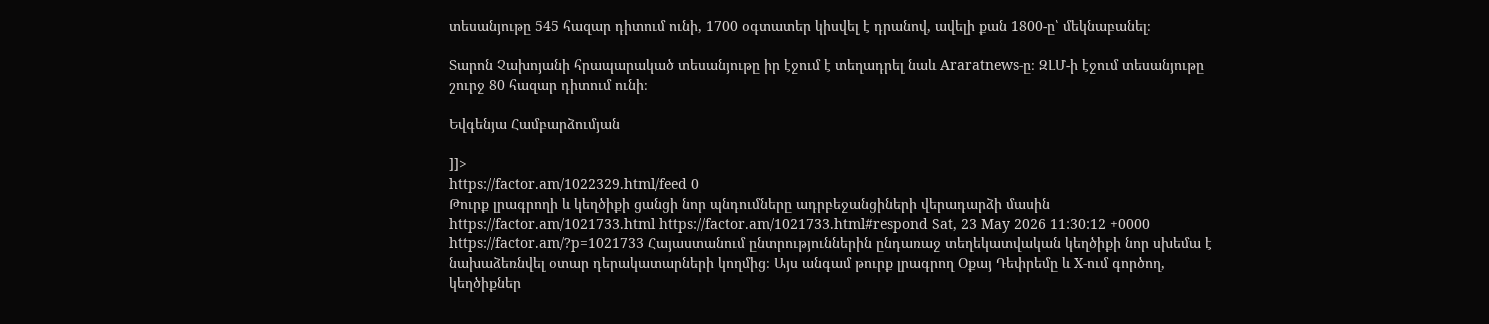տեսանյութը 545 հազար դիտում ունի, 1700 օգտատեր կիսվել է դրանով, ավելի քան 1800-ը՝ մեկնաբանել։

Տարոն Չախոյանի հրապարակած տեսանյութը իր էջում է տեղադրել նաև Araratnews-ը։ ԶԼՄ-ի էջում տեսանյութը շուրջ 80 հազար դիտում ունի։

Եվգենյա Համբարձումյան

]]>
https://factor.am/1022329.html/feed 0
Թուրք լրագրողի և կեղծիքի ցանցի նոր պնդումները ադրբեջանցիների վերադարձի մասին https://factor.am/1021733.html https://factor.am/1021733.html#respond Sat, 23 May 2026 11:30:12 +0000 https://factor.am/?p=1021733 Հայաստանում ընտրություններին ընդառաջ տեղեկատվական կեղծիքի նոր սխեմա է նախաձեռնվել օտար դերակատարների կողմից։ Այս անգամ թուրք լրագրող Օքայ Դեփրեմը և X-ում գործող, կեղծիքներ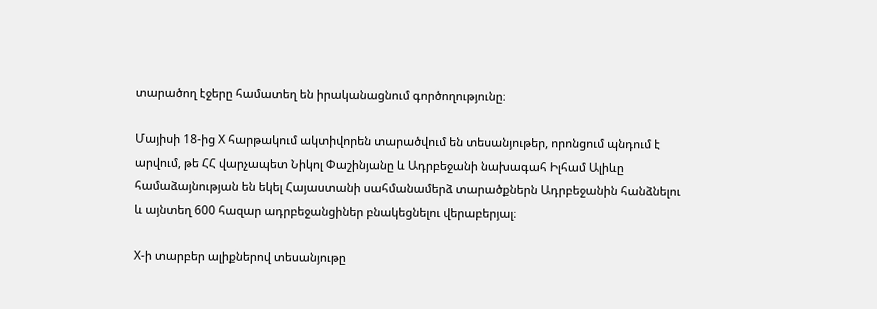տարածող էջերը համատեղ են իրականացնում գործողությունը։

Մայիսի 18-ից X հարթակում ակտիվորեն տարածվում են տեսանյութեր, որոնցում պնդում է արվում, թե ՀՀ վարչապետ Նիկոլ Փաշինյանը և Ադրբեջանի նախագահ Իլհամ Ալիևը համաձայնության են եկել Հայաստանի սահմանամերձ տարածքներն Ադրբեջանին հանձնելու և այնտեղ 600 հազար ադրբեջանցիներ բնակեցնելու վերաբերյալ։

X-ի տարբեր ալիքներով տեսանյութը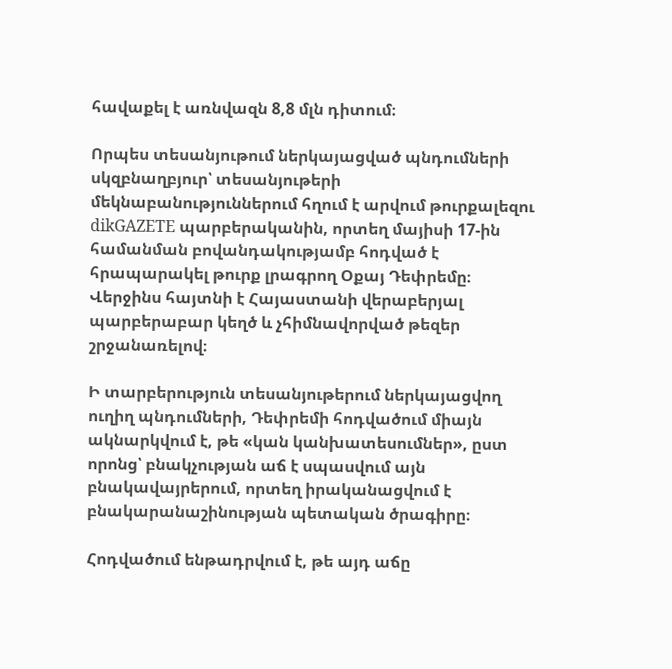հավաքել է առնվազն 8,8 մլն դիտում։

Որպես տեսանյութում ներկայացված պնդումների սկզբնաղբյուր՝ տեսանյութերի մեկնաբանություններում հղում է արվում թուրքալեզու dikGAZETE պարբերականին, որտեղ մայիսի 17-ին համանման բովանդակությամբ հոդված է հրապարակել թուրք լրագրող Օքայ Դեփրեմը։ Վերջինս հայտնի է Հայաստանի վերաբերյալ պարբերաբար կեղծ և չհիմնավորված թեզեր շրջանառելով։

Ի տարբերություն տեսանյութերում ներկայացվող ուղիղ պնդումների, Դեփրեմի հոդվածում միայն ակնարկվում է, թե «կան կանխատեսումներ», ըստ որոնց՝ բնակչության աճ է սպասվում այն բնակավայրերում, որտեղ իրականացվում է բնակարանաշինության պետական ծրագիրը։

Հոդվածում ենթադրվում է, թե այդ աճը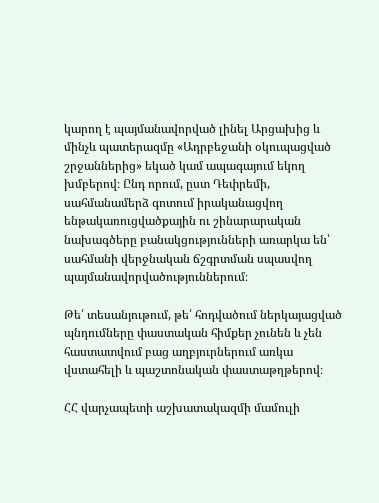կարող է պայմանավորված լինել Արցախից և մինչև պատերազմը «Ադրբեջանի օկուպացված շրջաններից» եկած կամ ապագայում եկող խմբերով։ Ընդ որում, ըստ Դեփրեմի, սահմանամերձ գոտում իրականացվող ենթակառուցվածքային ու շինարարական նախագծերը բանակցությունների առարկա են՝ սահմանի վերջնական ճշգրտման սպասվող պայմանավորվածություններում։

Թե՛ տեսանյութում, թե՛ հոդվածում ներկայացված պնդումները փաստական հիմքեր չունեն և չեն հաստատվում բաց աղբյուրներում առկա վստահելի և պաշտոնական փաստաթղթերով։

ՀՀ վարչապետի աշխատակազմի մամուլի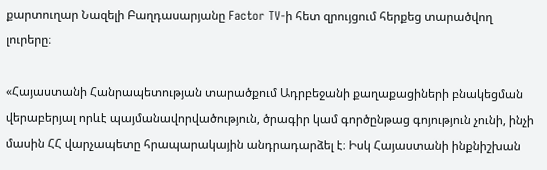քարտուղար Նազելի Բաղդասարյանը Factor TV-ի հետ զրույցում հերքեց տարածվող լուրերը։

«Հայաստանի Հանրապետության տարածքում Ադրբեջանի քաղաքացիների բնակեցման վերաբերյալ որևէ պայմանավորվածություն, ծրագիր կամ գործընթաց գոյություն չունի, ինչի մասին ՀՀ վարչապետը հրապարակային անդրադարձել է։ Իսկ Հայաստանի ինքնիշխան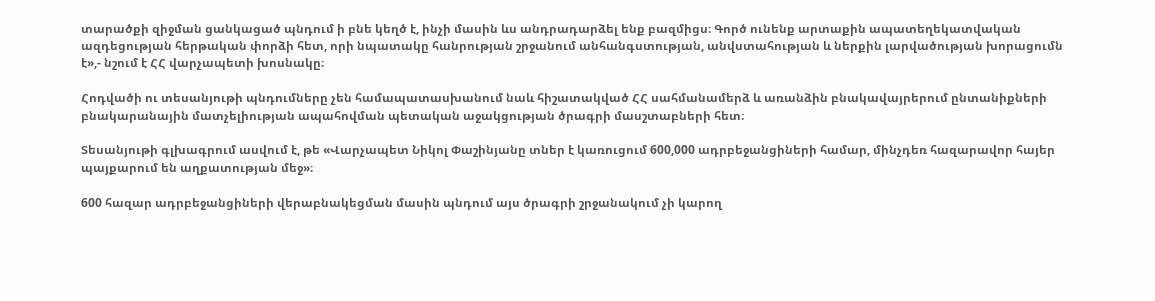տարածքի զիջման ցանկացած պնդում ի բնե կեղծ է, ինչի մասին ևս անդրադարձել ենք բազմիցս։ Գործ ունենք արտաքին ապատեղեկատվական ազդեցության հերթական փորձի հետ, որի նպատակը հանրության շրջանում անհանգստության, անվստահության և ներքին լարվածության խորացումն է»,- նշում է ՀՀ վարչապետի խոսնակը։

Հոդվածի ու տեսանյութի պնդումները չեն համապատասխանում նաև հիշատակված ՀՀ սահմանամերձ և առանձին բնակավայրերում ընտանիքների բնակարանային մատչելիության ապահովման պետական աջակցության ծրագրի մասշտաբների հետ։

Տեսանյութի գլխագրում ասվում է, թե «Վարչապետ Նիկոլ Փաշինյանը տներ է կառուցում 600,000 ադրբեջանցիների համար, մինչդեռ հազարավոր հայեր պայքարում են աղքատության մեջ»։

600 հազար ադրբեջանցիների վերաբնակեցման մասին պնդում այս ծրագրի շրջանակում չի կարող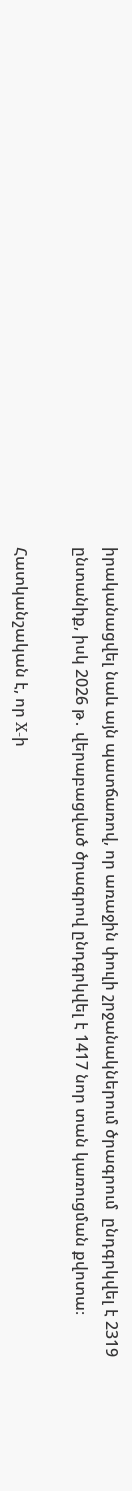իրականացվել նաև այն պատճառով, որ առաջին փուլի շրջանակներում ծրագրում  ընդգրկվել է 2319 ընտանիք, իսկ 2026 թ․ վերաբացված ծրագրով ընդգրկվել է 1417 նոր տան կառուցման քվոտա։

Հատկանշական է, որ X-ի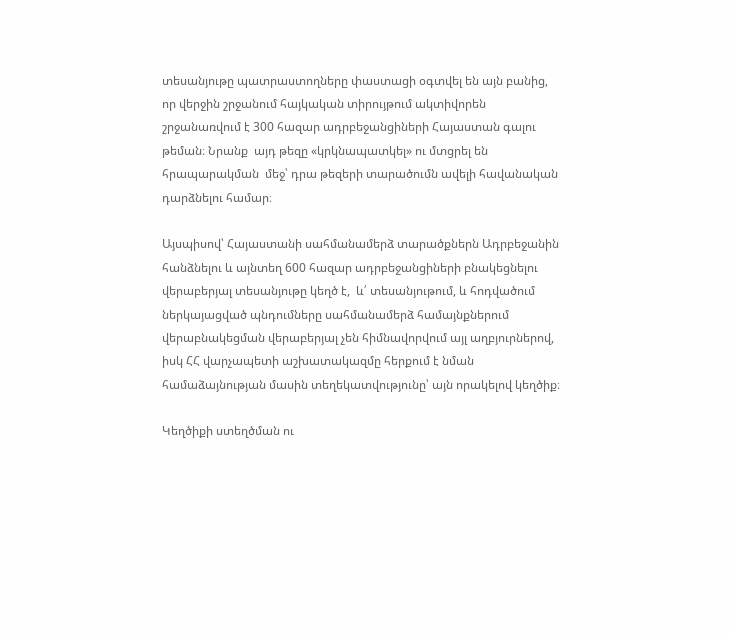տեսանյութը պատրաստողները փաստացի օգտվել են այն բանից, որ վերջին շրջանում հայկական տիրույթում ակտիվորեն շրջանառվում է 300 հազար ադրբեջանցիների Հայաստան գալու թեման։ Նրանք  այդ թեզը «կրկնապատկել» ու մտցրել են հրապարակման  մեջ՝ դրա թեզերի տարածումն ավելի հավանական դարձնելու համար։

Այսպիսով՝ Հայաստանի սահմանամերձ տարածքներն Ադրբեջանին հանձնելու և այնտեղ 600 հազար ադրբեջանցիների բնակեցնելու վերաբերյալ տեսանյութը կեղծ է,  և՛ տեսանյութում, և հոդվածում  ներկայացված պնդումները սահմանամերձ համայնքներում վերաբնակեցման վերաբերյալ չեն հիմնավորվում այլ աղբյուրներով, իսկ ՀՀ վարչապետի աշխատակազմը հերքում է նման համաձայնության մասին տեղեկատվությունը՝ այն որակելով կեղծիք։

Կեղծիքի ստեղծման ու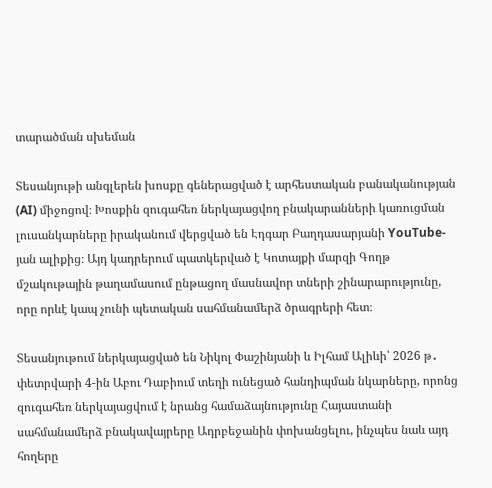տարածման սխեման

Տեսանյութի անգլերեն խոսքը գեներացված է արհեստական բանականության (AI) միջոցով։ Խոսքին զուգահեռ ներկայացվող բնակարանների կառուցման լուսանկարները իրականում վերցված են Էդգար Բաղդասարյանի YouTube-յան ալիքից։ Այդ կադրերում պատկերված է Կոտայքի մարզի Գողթ մշակութային թաղամասում ընթացող մասնավոր տների շինարարությունը, որը որևէ կապ չունի պետական սահմանամերձ ծրագրերի հետ։

Տեսանյութում ներկայացված են Նիկոլ Փաշինյանի և Իլհամ Ալիևի՝ 2026 թ․ փետրվարի 4-ին Աբու Դաբիում տեղի ունեցած հանդիպման նկարները, որոնց զուգահեռ ներկայացվում է նրանց համաձայնությունը Հայաստանի սահմանամերձ բնակավայրերը Ադրբեջանին փոխանցելու, ինչպես նաև այդ հողերը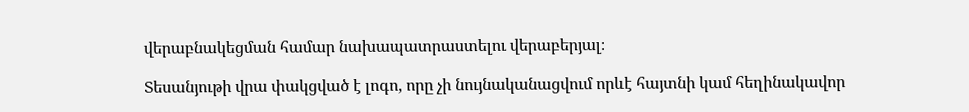վերաբնակեցման համար նախապատրաստելու վերաբերյալ։

Տեսանյութի վրա փակցված է լոգո, որը չի նույնականացվում որևէ հայտնի կամ հեղինակավոր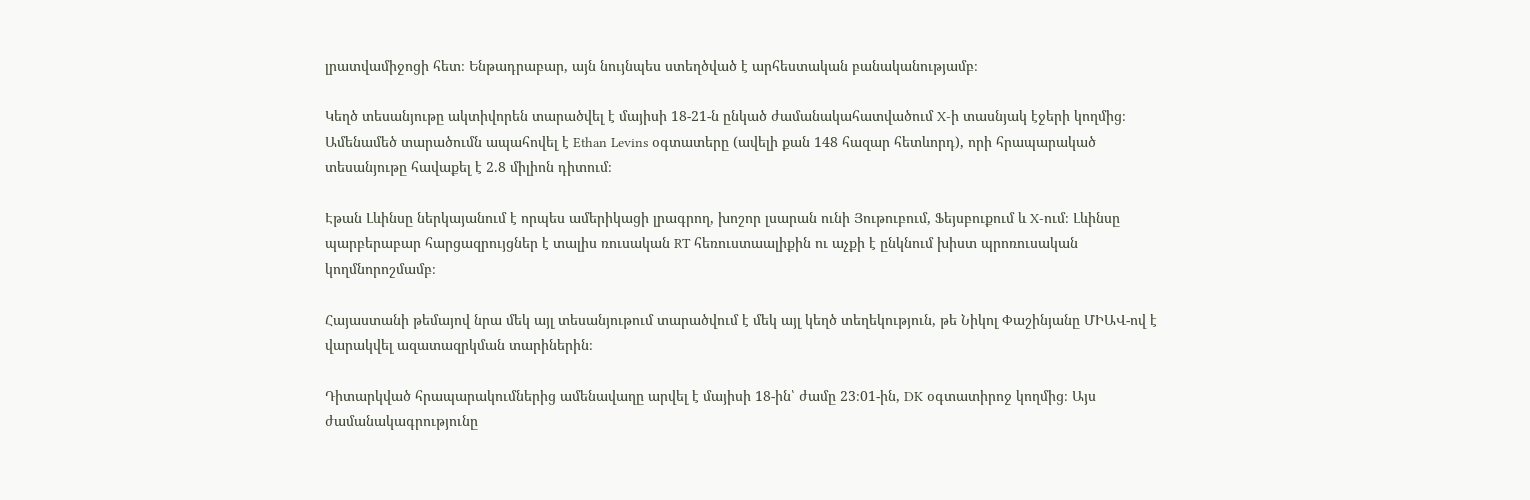լրատվամիջոցի հետ։ Ենթադրաբար, այն նույնպես ստեղծված է արհեստական բանականությամբ։

Կեղծ տեսանյութը ակտիվորեն տարածվել է մայիսի 18-21-ն ընկած ժամանակահատվածում X-ի տասնյակ էջերի կողմից։ Ամենամեծ տարածումն ապահովել է Ethan Levins օգտատերը (ավելի քան 148 հազար հետևորդ), որի հրապարակած տեսանյութը հավաքել է 2.8 միլիոն դիտում։

Էթան Լևինսը ներկայանում է որպես ամերիկացի լրագրող, խոշոր լսարան ունի Յութուբում, Ֆեյսբուքում և X-ում։ Լևինսը պարբերաբար հարցազրույցներ է տալիս ռուսական RT հեռուստաալիքին ու աչքի է ընկնում խիստ պրոռուսական կողմնորոշմամբ։

Հայաստանի թեմայով նրա մեկ այլ տեսանյութում տարածվում է մեկ այլ կեղծ տեղեկություն, թե Նիկոլ Փաշինյանը ՄԻԱՎ-ով է վարակվել ազատազրկման տարիներին։

Դիտարկված հրապարակումներից ամենավաղը արվել է մայիսի 18-ին՝ ժամը 23։01-ին, DK օգտատիրոջ կողմից։ Այս ժամանակագրությունը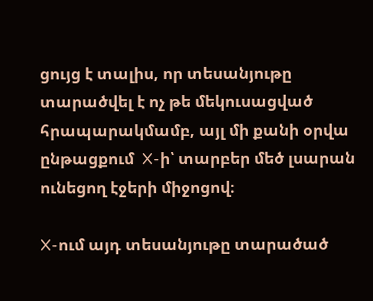ցույց է տալիս, որ տեսանյութը տարածվել է ոչ թե մեկուսացված հրապարակմամբ, այլ մի քանի օրվա ընթացքում  X-ի՝ տարբեր մեծ լսարան ունեցող էջերի միջոցով։

X-ում այդ տեսանյութը տարածած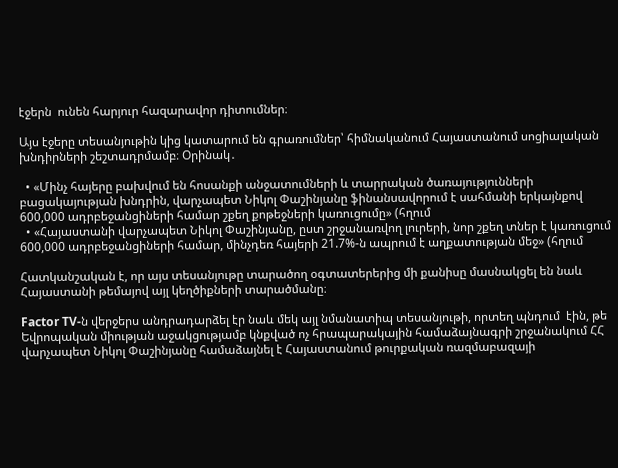էջերն  ունեն հարյուր հազարավոր դիտումներ։

Այս էջերը տեսանյութին կից կատարում են գրառումներ՝ հիմնականում Հայաստանում սոցիալական խնդիրների շեշտադրմամբ։ Օրինակ․

  • «Մինչ հայերը բախվում են հոսանքի անջատումների և տարրական ծառայությունների բացակայության խնդրին, վարչապետ Նիկոլ Փաշինյանը ֆինանսավորում է սահմանի երկայնքով 600,000 ադրբեջանցիների համար շքեղ քոթեջների կառուցումը» (հղում
  • «Հայաստանի վարչապետ Նիկոլ Փաշինյանը, ըստ շրջանառվող լուրերի, նոր շքեղ տներ է կառուցում 600,000 ադրբեջանցիների համար, մինչդեռ հայերի 21.7%-ն ապրում է աղքատության մեջ» (հղում

Հատկանշական է, որ այս տեսանյութը տարածող օգտատերերից մի քանիսը մասնակցել են նաև Հայաստանի թեմայով այլ կեղծիքների տարածմանը։

Factor TV-ն վերջերս անդրադարձել էր նաև մեկ այլ նմանատիպ տեսանյութի, որտեղ պնդում  էին, թե Եվրոպական միության աջակցությամբ կնքված ոչ հրապարակային համաձայնագրի շրջանակում ՀՀ վարչապետ Նիկոլ Փաշինյանը համաձայնել է Հայաստանում թուրքական ռազմաբազայի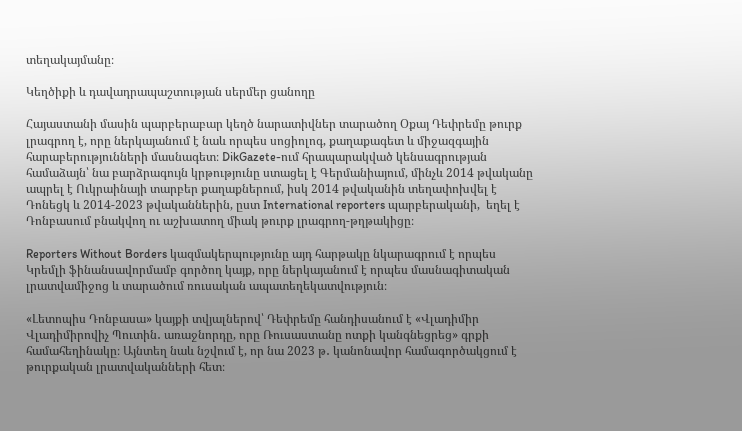տեղակայմանը։

Կեղծիքի և դավադրապաշտության սերմեր ցանողը

Հայաստանի մասին պարբերաբար կեղծ նարատիվներ տարածող Օքայ Դեփրեմը թուրք լրագրող է, որը ներկայանում է նաև որպես սոցիոլոգ, քաղաքագետ և միջազգային հարաբերությունների մասնագետ։ DikGazete-ում հրապարակված կենսագրության համաձայն՝ նա բարձրագույն կրթությունը ստացել է Գերմանիայում, մինչև 2014 թվականը ապրել է Ուկրաինայի տարբեր քաղաքներում, իսկ 2014 թվականին տեղափոխվել է Դոնեցկ և 2014-2023 թվականներին, ըստ International reporters պարբերականի,  եղել է Դոնբասում բնակվող ու աշխատող միակ թուրք լրագրող-թղթակիցը։

Reporters Without Borders կազմակերպությունը այդ հարթակը նկարագրում է որպես Կրեմլի ֆինանսավորմամբ գործող կայք, որը ներկայանում է որպես մասնագիտական լրատվամիջոց և տարածում ռուսական ապատեղեկատվություն։

«Լետոպիս Դոնբասա» կայքի տվյալներով՝ Դեփրեմը հանդիսանում է «Վլադիմիր Վլադիմիրովիչ Պուտին․ առաջնորդը, որը Ռուսաստանը ոտքի կանգնեցրեց» գրքի համահեղինակը։ Այնտեղ նաև նշվում է, որ նա 2023 թ․ կանոնավոր համագործակցում է թուրքական լրատվականների հետ։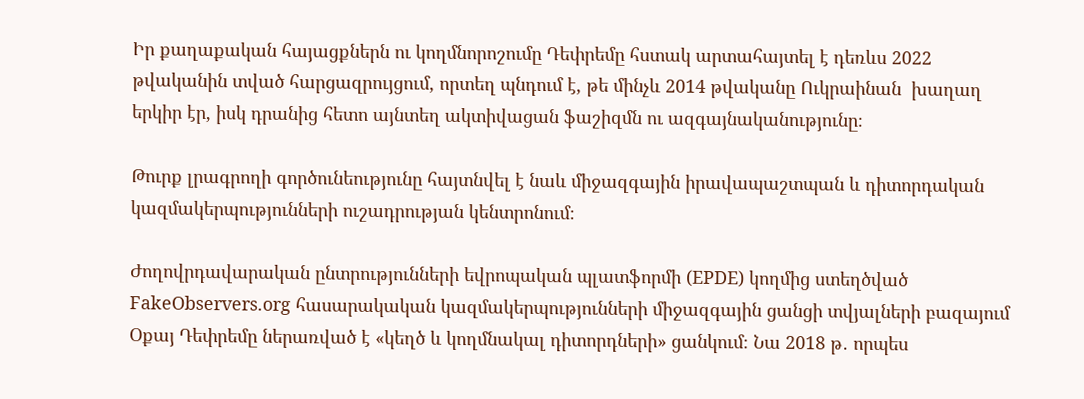Իր քաղաքական հայացքներն ու կողմնորոշումը Դեփրեմը հստակ արտահայտել է դեռևս 2022 թվականին տված հարցազրույցում, որտեղ պնդում է, թե մինչև 2014 թվականը Ուկրաինան  խաղաղ երկիր էր, իսկ դրանից հետո այնտեղ ակտիվացան ֆաշիզմն ու ազգայնականությունը։

Թուրք լրագրողի գործունեությունը հայտնվել է նաև միջազգային իրավապաշտպան և դիտորդական կազմակերպությունների ուշադրության կենտրոնում։

Ժողովրդավարական ընտրությունների եվրոպական պլատֆորմի (EPDE) կողմից ստեղծված FakeObservers.org հասարակական կազմակերպությունների միջազգային ցանցի տվյալների բազայում Օքայ Դեփրեմը ներառված է «կեղծ և կողմնակալ դիտորդների» ցանկում։ Նա 2018 թ․ որպես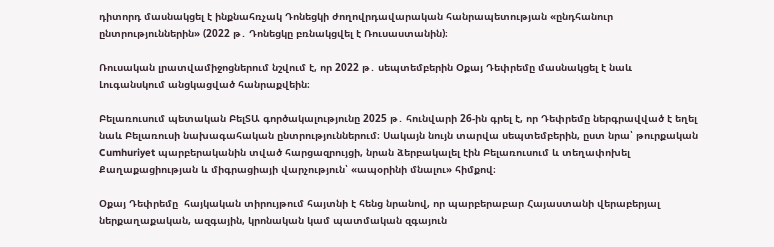դիտորդ մասնակցել է ինքնահռչակ Դոնեցկի ժողովրդավարական հանրապետության «ընդհանուր ընտրություններին» (2022 թ․ Դոնեցկը բռնակցվել է Ռուսաստանին)։

Ռուսական լրատվամիջոցներում նշվում է, որ 2022 թ․ սեպտեմբերին Օքայ Դեփրեմը մասնակցել է նաև Լուգանսկում անցկացված հանրաքվեին։

Բելառուսում պետական ԲելՏԱ գործակալությունը 2025 թ․ հունվարի 26-ին գրել է, որ Դեփրեմը ներգրավված է եղել նաև Բելառուսի նախագահական ընտրություններում։ Սակայն նույն տարվա սեպտեմբերին, ըստ նրա՝ թուրքական Cumhuriyet պարբերականին տված հարցազրույցի, նրան ձերբակալել էին Բելառուսում և տեղափոխել Քաղաքացիության և միգրացիայի վարչություն՝ «ապօրինի մնալու» հիմքով։

Օքայ Դեփրեմը  հայկական տիրույթում հայտնի է հենց նրանով, որ պարբերաբար Հայաստանի վերաբերյալ ներքաղաքական, ազգային, կրոնական կամ պատմական զգայուն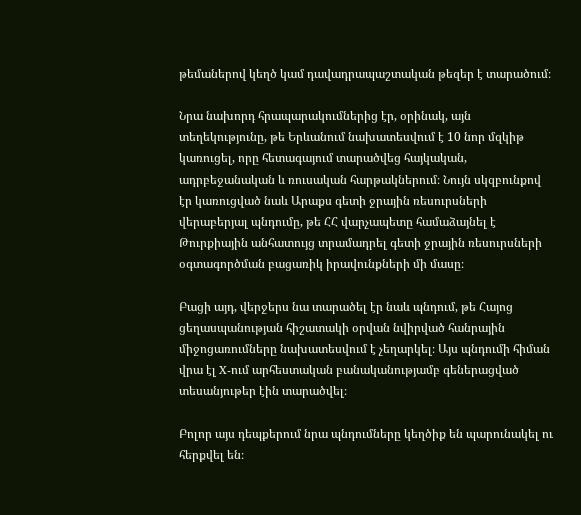թեմաներով կեղծ կամ դավադրապաշտական թեզեր է տարածում։

Նրա նախորդ հրապարակումներից էր, օրինակ, այն տեղեկությունը, թե Երևանում նախատեսվում է 10 նոր մզկիթ կառուցել, որը հետագայում տարածվեց հայկական, ադրբեջանական և ռուսական հարթակներում։ Նույն սկզբունքով էր կառուցված նաև Արաքս գետի ջրային ռեսուրսների վերաբերյալ պնդումը, թե ՀՀ վարչապետը համաձայնել է Թուրքիային անհատույց տրամադրել գետի ջրային ռեսուրսների օգտագործման բացառիկ իրավունքների մի մասը։

Բացի այդ, վերջերս նա տարածել էր նաև պնդում, թե Հայոց ցեղասպանության հիշատակի օրվան նվիրված հանրային միջոցառումները նախատեսվում է չեղարկել։ Այս պնդումի հիման վրա էլ X-ում արհեստական բանականությամբ գեներացված տեսանյութեր էին տարածվել։

Բոլոր այս դեպքերում նրա պնդումները կեղծիք են պարունակել ու հերքվել են։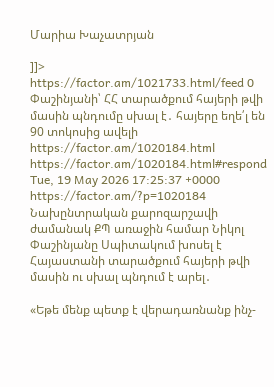Մարիա Խաչատրյան

]]>
https://factor.am/1021733.html/feed 0
Փաշինյանի՝ ՀՀ տարածքում հայերի թվի մասին պնդումը սխալ է․ հայերը եղե՛լ են 90 տոկոսից ավելի https://factor.am/1020184.html https://factor.am/1020184.html#respond Tue, 19 May 2026 17:25:37 +0000 https://factor.am/?p=1020184 Նախընտրական քարոզարշավի ժամանակ ՔՊ առաջին համար Նիկոլ Փաշինյանը Սպիտակում խոսել է Հայաստանի տարածքում հայերի թվի մասին ու սխալ պնդում է արել․

«Եթե մենք պետք է վերադառնանք ինչ-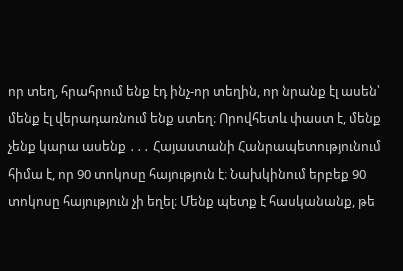որ տեղ, հրահրում ենք էդ ինչ-որ տեղին, որ նրանք էլ ասեն՝ մենք էլ վերադառնում ենք ստեղ։ Որովհետև փաստ է, մենք չենք կարա ասենք ․․․ Հայաստանի Հանրապետությունում հիմա է, որ 90 տոկոսը հայություն է։ Նախկինում երբեք 90 տոկոսը հայություն չի եղել։ Մենք պետք է հասկանանք, թե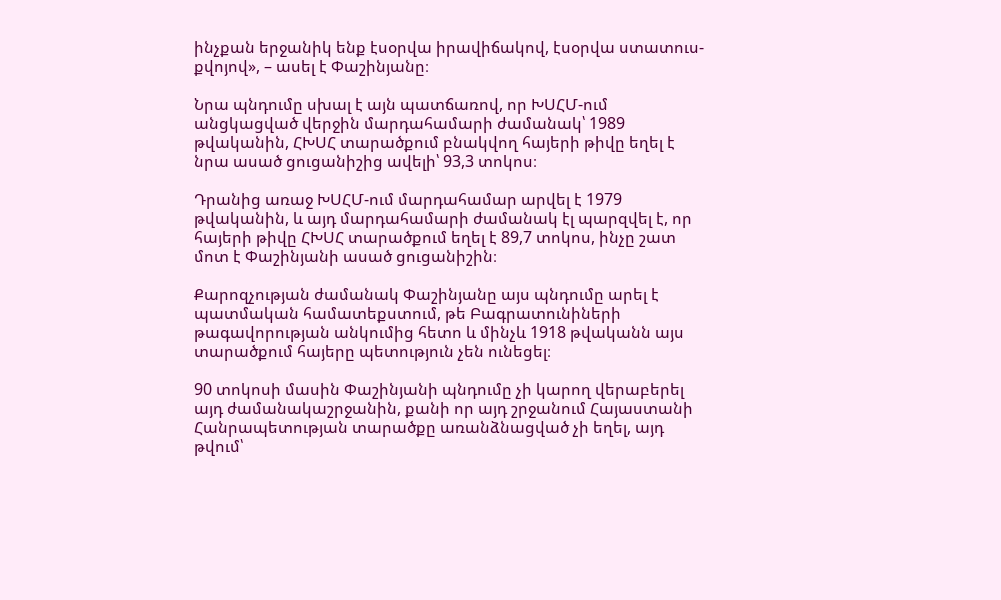ինչքան երջանիկ ենք էսօրվա իրավիճակով, էսօրվա ստատուս-քվոյով», – ասել է Փաշինյանը։

Նրա պնդումը սխալ է այն պատճառով, որ ԽՍՀՄ-ում անցկացված վերջին մարդահամարի ժամանակ՝ 1989 թվականին, ՀԽՍՀ տարածքում բնակվող հայերի թիվը եղել է նրա ասած ցուցանիշից ավելի՝ 93,3 տոկոս։

Դրանից առաջ ԽՍՀՄ-ում մարդահամար արվել է 1979 թվականին, և այդ մարդահամարի ժամանակ էլ պարզվել է, որ հայերի թիվը ՀԽՍՀ տարածքում եղել է 89,7 տոկոս, ինչը շատ մոտ է Փաշինյանի ասած ցուցանիշին։

Քարոզչության ժամանակ Փաշինյանը այս պնդումը արել է պատմական համատեքստում, թե Բագրատունիների թագավորության անկումից հետո և մինչև 1918 թվականն այս տարածքում հայերը պետություն չեն ունեցել։

90 տոկոսի մասին Փաշինյանի պնդումը չի կարող վերաբերել այդ ժամանակաշրջանին, քանի որ այդ շրջանում Հայաստանի Հանրապետության տարածքը առանձնացված չի եղել, այդ թվում՝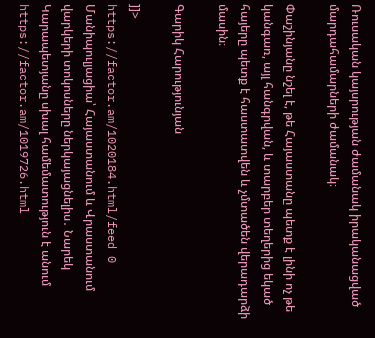Ռուսական կայսրության ժամանակ իրականացված մարդահամարների ժամանակ։

Փաշինյանը նշել է, թե Հայաստանը պետք է լինի ոչ թե կանգառ, այլ հանգրվան, և տարբեր տեղերից եկած հայերը պետք է հաստատվեն և չմտածեն վերադարձի մասին։

Գարիկ Հարությունյան

]]>
https://factor.am/1020184.html/feed 0
Մանիպուլյացիա՝ Հայաստանում և Վրաստանում վարկերի տոկոսները ներկայացնելիս․ Նարեկ Կարապետյանը սխալ համեմատություն է անում https://factor.am/1019726.html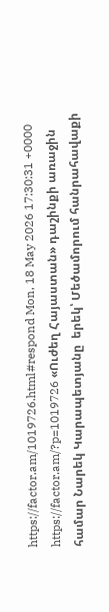https://factor.am/1019726.html#respond Mon, 18 May 2026 17:30:31 +0000 https://factor.am/?p=1019726 «Ուժեղ Հայաստան» դաշինքի առաջին համար Նարեկ Կարապետյանը  երեկ՝ Մեծամորում հանրահավաքի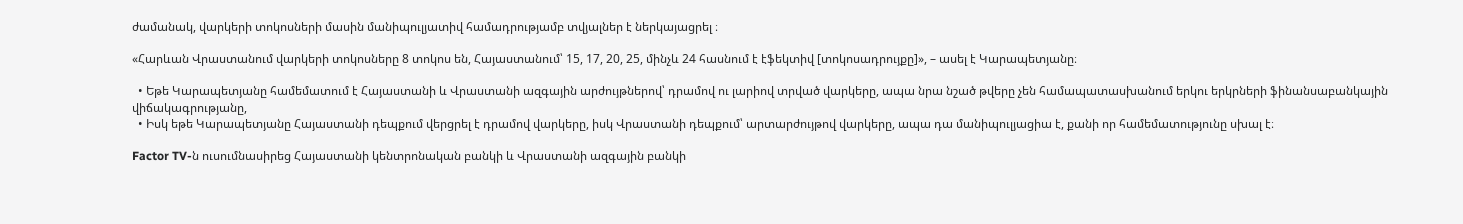ժամանակ, վարկերի տոկոսների մասին մանիպուլյատիվ համադրությամբ տվյալներ է ներկայացրել ։

«Հարևան Վրաստանում վարկերի տոկոսները 8 տոկոս են, Հայաստանում՝ 15, 17, 20, 25, մինչև 24 հասնում է էֆեկտիվ [տոկոսադրույքը]», – ասել է Կարապետյանը։

  • Եթե Կարապետյանը համեմատում է Հայաստանի և Վրաստանի ազգային արժույթներով՝ դրամով ու լարիով տրված վարկերը, ապա նրա նշած թվերը չեն համապատասխանում երկու երկրների ֆինանսաբանկային վիճակագրությանը,
  • Իսկ եթե Կարապետյանը Հայաստանի դեպքում վերցրել է դրամով վարկերը, իսկ Վրաստանի դեպքում՝ արտարժույթով վարկերը, ապա դա մանիպուլյացիա է, քանի որ համեմատությունը սխալ է։

Factor TV-ն ուսումնասիրեց Հայաստանի կենտրոնական բանկի և Վրաստանի ազգային բանկի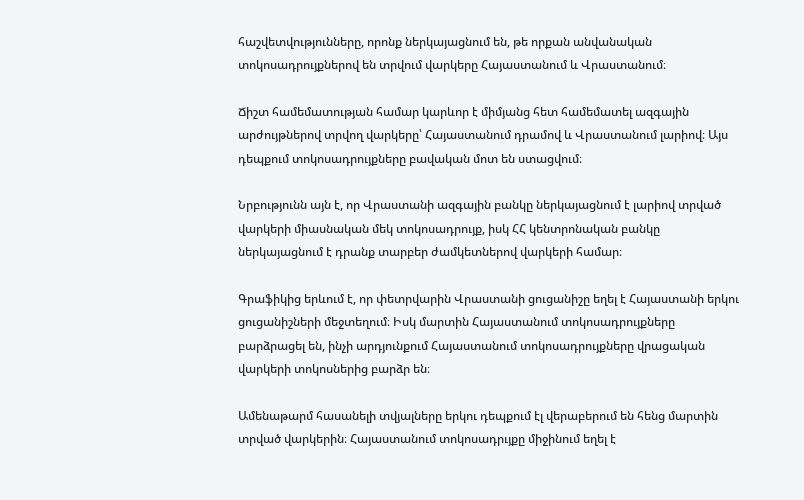հաշվետվությունները, որոնք ներկայացնում են, թե որքան անվանական տոկոսադրույքներով են տրվում վարկերը Հայաստանում և Վրաստանում։

Ճիշտ համեմատության համար կարևոր է միմյանց հետ համեմատել ազգային արժույթներով տրվող վարկերը՝ Հայաստանում դրամով և Վրաստանում լարիով։ Այս դեպքում տոկոսադրույքները բավական մոտ են ստացվում։

Նրբությունն այն է, որ Վրաստանի ազգային բանկը ներկայացնում է լարիով տրված վարկերի միասնական մեկ տոկոսադրույք, իսկ ՀՀ կենտրոնական բանկը ներկայացնում է դրանք տարբեր ժամկետներով վարկերի համար։

Գրաֆիկից երևում է, որ փետրվարին Վրաստանի ցուցանիշը եղել է Հայաստանի երկու ցուցանիշների մեջտեղում։ Իսկ մարտին Հայաստանում տոկոսադրույքները բարձրացել են, ինչի արդյունքում Հայաստանում տոկոսադրույքները վրացական վարկերի տոկոսներից բարձր են։

Ամենաթարմ հասանելի տվյալները երկու դեպքում էլ վերաբերում են հենց մարտին տրված վարկերին։ Հայաստանում տոկոսադրւյքը միջինում եղել է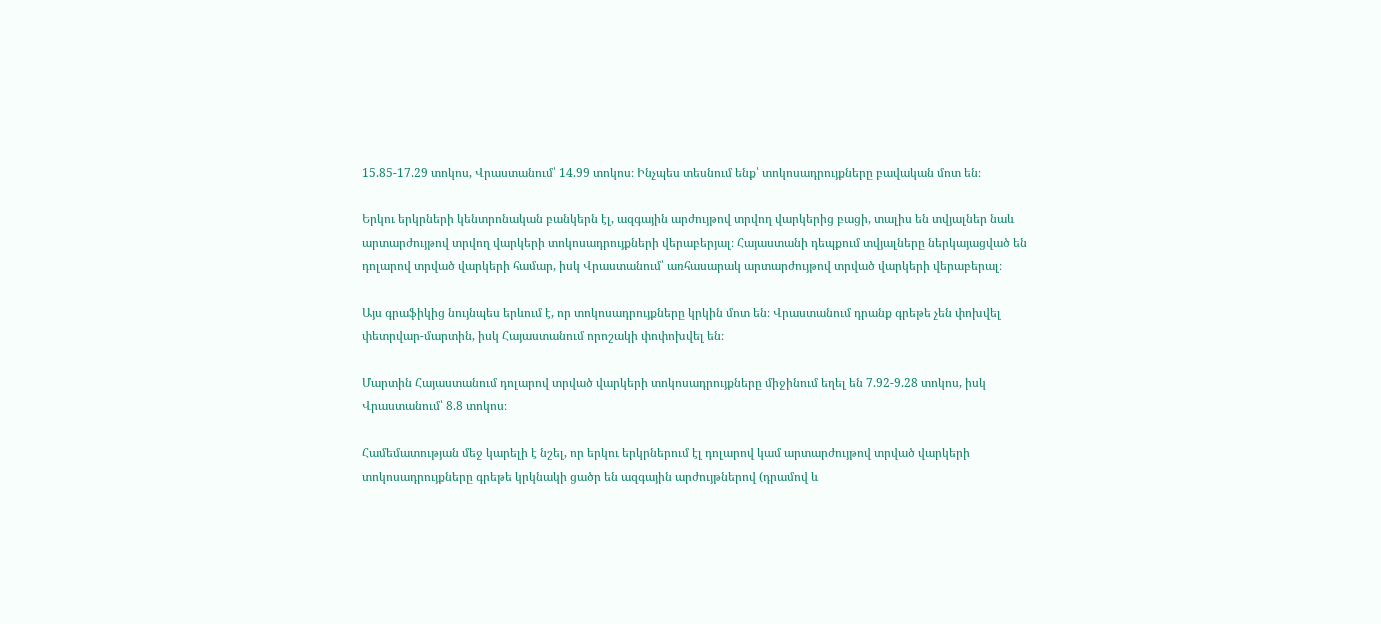15.85-17.29 տոկոս, Վրաստանում՝ 14.99 տոկոս։ Ինչպես տեսնում ենք՝ տոկոսադրույքները բավական մոտ են։

Երկու երկրների կենտրոնական բանկերն էլ, ազգային արժույթով տրվող վարկերից բացի, տալիս են տվյալներ նաև արտարժույթով տրվող վարկերի տոկոսադրույքների վերաբերյալ։ Հայաստանի դեպքում տվյալները ներկայացված են դոլարով տրված վարկերի համար, իսկ Վրաստանում՝ առհասարակ արտարժույթով տրված վարկերի վերաբերալ։

Այս գրաֆիկից նույնպես երևում է, որ տոկոսադրույքները կրկին մոտ են։ Վրաստանում դրանք գրեթե չեն փոխվել փետրվար-մարտին, իսկ Հայաստանում որոշակի փոփոխվել են։

Մարտին Հայաստանում դոլարով տրված վարկերի տոկոսադրույքները միջինում եղել են 7.92-9.28 տոկոս, իսկ Վրաստանում՝ 8.8 տոկոս։

Համեմատության մեջ կարելի է նշել, որ երկու երկրներում էլ դոլարով կամ արտարժույթով տրված վարկերի տոկոսադրույքները գրեթե կրկնակի ցածր են ազգային արժույթներով (դրամով և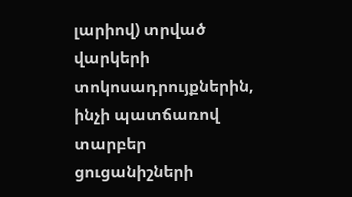լարիով) տրված վարկերի տոկոսադրույքներին, ինչի պատճառով տարբեր ցուցանիշների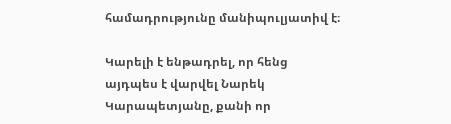համադրությունը մանիպուլյատիվ է։

Կարելի է ենթադրել, որ հենց այդպես է վարվել Նարեկ Կարապետյանը, քանի որ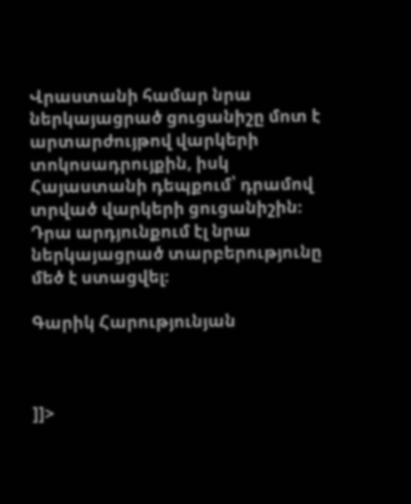Վրաստանի համար նրա ներկայացրած ցուցանիշը մոտ է արտարժույթով վարկերի տոկոսադրույքին, իսկ Հայաստանի դեպքում՝ դրամով տրված վարկերի ցուցանիշին։ Դրա արդյունքում էլ նրա ներկայացրած տարբերությունը մեծ է ստացվել։

Գարիկ Հարությունյան



]]>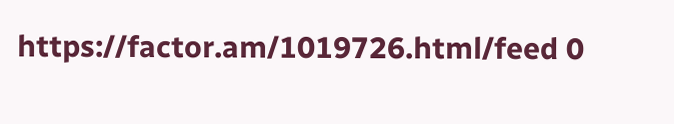https://factor.am/1019726.html/feed 0